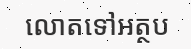លោតទៅអត្ថប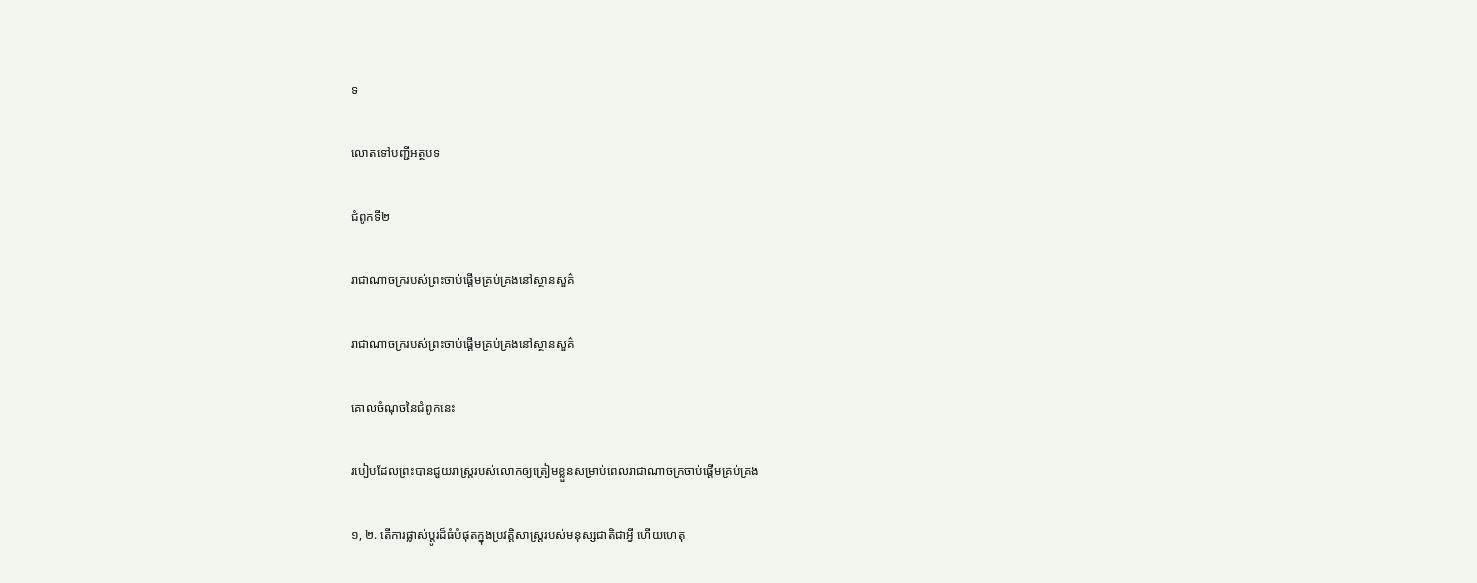ទ

លោតទៅបញ្ជីអត្ថបទ

ជំពូកទី២

រាជាណាចក្ររបស់ព្រះចាប់ផ្ដើមគ្រប់គ្រងនៅស្ថានសួគ៌

រាជាណាចក្ររបស់ព្រះចាប់ផ្ដើមគ្រប់គ្រងនៅស្ថានសួគ៌

គោលចំណុចនៃជំពូកនេះ

របៀបដែលព្រះបានជួយរាស្ត្ររបស់លោកឲ្យត្រៀមខ្លួនសម្រាប់ពេលរាជាណាចក្រចាប់ផ្ដើមគ្រប់គ្រង

១, ២. តើការផ្លាស់ប្ដូរដ៏ធំបំផុតក្នុងប្រវត្ដិសាស្ត្ររបស់មនុស្សជាតិជាអ្វី ហើយហេតុ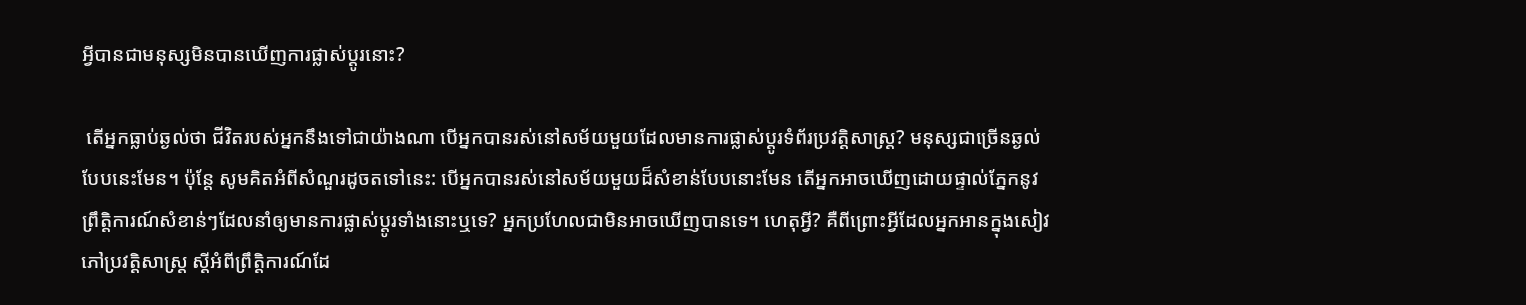អ្វីបានជាមនុស្សមិនបានឃើញការផ្លាស់ប្ដូរនោះ?

 តើអ្នកធ្លាប់ឆ្ងល់ថា ជីវិតរបស់អ្នកនឹងទៅជាយ៉ាងណា បើអ្នកបានរស់នៅសម័យមួយដែលមានការផ្លាស់ប្ដូរទំព័រប្រវត្ដិសាស្ត្រ? មនុស្សជាច្រើនឆ្ងល់បែបនេះមែន។ ប៉ុន្តែ សូមគិតអំពីសំណួរដូចតទៅនេះ: បើអ្នកបានរស់នៅសម័យមួយដ៏សំខាន់បែបនោះមែន តើអ្នកអាចឃើញដោយផ្ទាល់ភ្នែកនូវព្រឹត្ដិការណ៍សំខាន់ៗដែលនាំឲ្យមានការផ្លាស់ប្ដូរទាំងនោះឬទេ? អ្នកប្រហែលជាមិនអាចឃើញបានទេ។ ហេតុអ្វី? គឺពីព្រោះអ្វីដែលអ្នកអានក្នុងសៀវភៅប្រវត្ដិសាស្ត្រ ស្តីអំពីព្រឹត្ដិការណ៍ដែ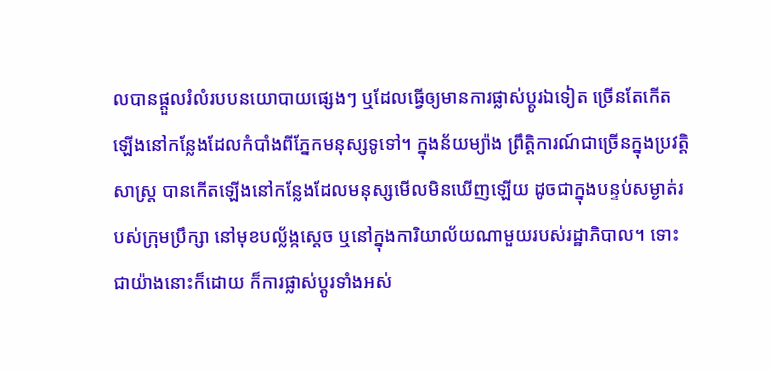លបានផ្ដួលរំលំរបបនយោបាយផ្សេងៗ ឬដែលធ្វើឲ្យមានការផ្លាស់ប្ដូរឯទៀត ច្រើនតែកើតឡើងនៅកន្លែងដែលកំបាំងពីភ្នែកមនុស្សទូទៅ។ ក្នុងន័យម្យ៉ាង ព្រឹត្ដិការណ៍ជាច្រើនក្នុងប្រវត្ដិសាស្ត្រ បានកើតឡើងនៅកន្លែងដែលមនុស្សមើលមិនឃើញឡើយ ដូចជាក្នុងបន្ទប់សម្ងាត់របស់ក្រុមប្រឹក្សា នៅមុខបល្ល័ង្កស្តេច ឬនៅក្នុងការិយាល័យណាមួយរបស់រដ្ឋាភិបាល។ ទោះជាយ៉ាងនោះក៏ដោយ ក៏ការផ្លាស់ប្ដូរទាំងអស់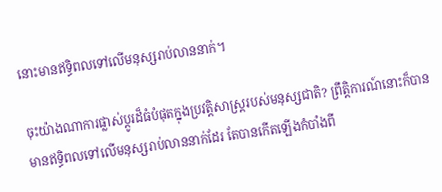នោះមានឥទ្ធិពលទៅលើមនុស្សរាប់លាននាក់។

ចុះយ៉ាងណាការផ្លាស់ប្ដូរដ៏ធំបំផុតក្នុងប្រវត្ដិសាស្ត្ររបស់មនុស្សជាតិ? ព្រឹត្ដិការណ៍នោះក៏បានមានឥទ្ធិពលទៅលើមនុស្សរាប់លាននាក់ដែរ តែបានកើតឡើងកំបាំងពី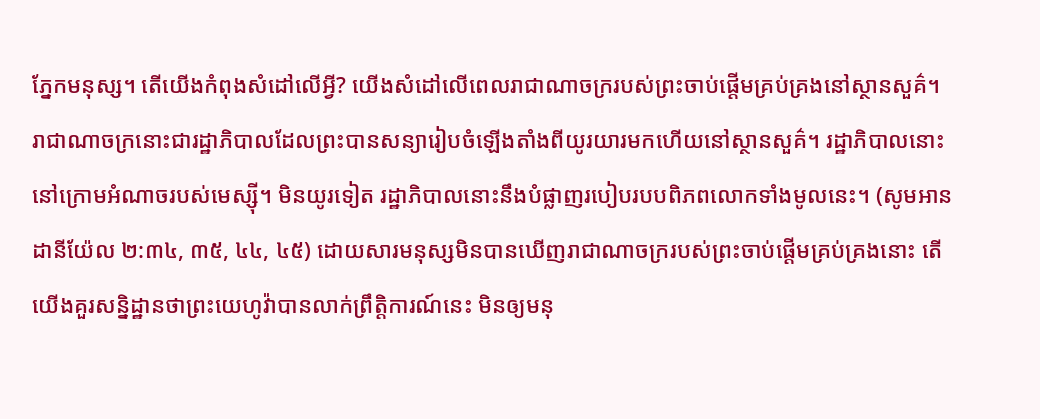ភ្នែកមនុស្ស។ តើយើងកំពុងសំដៅលើអ្វី? យើងសំដៅលើពេលរាជាណាចក្ររបស់ព្រះចាប់ផ្ដើមគ្រប់គ្រងនៅស្ថានសួគ៌។ រាជាណាចក្រនោះជារដ្ឋាភិបាលដែលព្រះបានសន្យារៀបចំឡើងតាំងពីយូរយារមកហើយនៅស្ថានសួគ៌។ រដ្ឋាភិបាលនោះនៅក្រោមអំណាចរបស់មេស្ស៊ី។ មិនយូរទៀត រដ្ឋាភិបាលនោះនឹងបំផ្លាញរបៀបរបបពិភពលោកទាំងមូលនេះ។ (សូមអាន ដានីយ៉ែល ២:៣៤, ៣៥, ៤៤, ៤៥) ដោយសារមនុស្សមិនបានឃើញរាជាណាចក្ររបស់ព្រះចាប់ផ្ដើមគ្រប់គ្រងនោះ តើយើងគួរសន្និដ្ឋានថាព្រះយេហូវ៉ាបានលាក់ព្រឹត្ដិការណ៍នេះ មិនឲ្យមនុ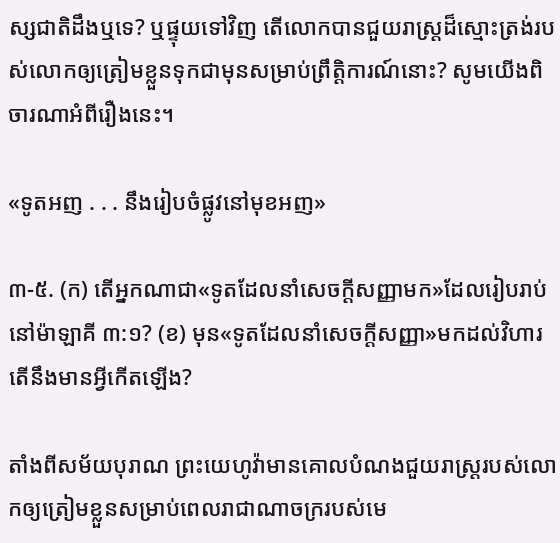ស្សជាតិដឹងឬទេ? ឬផ្ទុយទៅវិញ តើលោកបានជួយរាស្ត្រដ៏ស្មោះត្រង់របស់លោកឲ្យត្រៀមខ្លួនទុកជាមុនសម្រាប់ព្រឹត្ដិការណ៍នោះ? សូមយើងពិចារណាអំពីរឿងនេះ។

«ទូតអញ . . . នឹងរៀបចំផ្លូវនៅមុខអញ»

៣-៥. (ក) តើអ្នកណាជា«ទូតដែលនាំសេចក្ដីសញ្ញាមក»ដែលរៀបរាប់នៅម៉ាឡាគី ៣:១? (ខ) មុន«ទូតដែលនាំសេចក្ដីសញ្ញា»មកដល់វិហារ តើនឹងមានអ្វីកើតឡើង?

តាំងពីសម័យបុរាណ ព្រះយេហូវ៉ាមានគោលបំណងជួយរាស្ត្ររបស់លោកឲ្យត្រៀមខ្លួនសម្រាប់ពេលរាជាណាចក្ររបស់មេ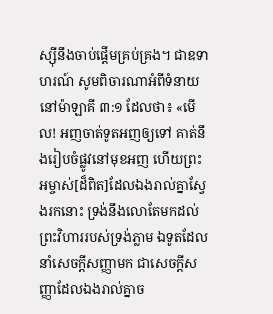ស្ស៊ីនឹងចាប់ផ្ដើមគ្រប់គ្រង។ ជាឧទាហរណ៍ សូមពិចារណាអំពីទំនាយនៅម៉ាឡាគី ៣:១ ដែលថា៖ «មើល! អញចាត់ទូតអញឲ្យទៅ គាត់នឹងរៀបចំផ្លូវនៅមុខអញ ហើយព្រះអម្ចាស់[ដ៏ពិត]ដែលឯងរាល់គ្នាស្វែងរកនោះ ទ្រង់នឹងលោតែមកដល់ព្រះវិហាររបស់ទ្រង់ភ្លាម ឯទូតដែលនាំសេចក្ដីសញ្ញាមក ជាសេចក្ដីសញ្ញាដែលឯងរាល់គ្នាច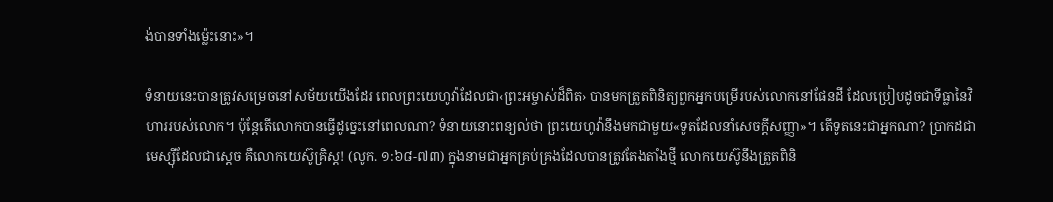ង់បានទាំងម្ល៉េះនោះ»។

ទំនាយនេះបានត្រូវសម្រេចនៅសម័យយើងដែរ ពេលព្រះយេហូវ៉ាដែលជា‹ព្រះអម្ចាស់ដ៏ពិត› បានមកត្រួតពិនិត្យពួកអ្នកបម្រើរបស់លោកនៅផែនដី ដែលប្រៀបដូចជាទីធ្លានៃវិហាររបស់លោក។ ប៉ុន្តែតើលោកបានធ្វើដូច្នេះនៅពេលណា? ទំនាយនោះពន្យល់ថា ព្រះយេហូវ៉ានឹងមកជាមួយ«ទូតដែលនាំសេចក្ដីសញ្ញា»។ តើទូតនេះជាអ្នកណា? ប្រាកដជាមេស្ស៊ីដែលជាស្តេច គឺលោកយេស៊ូគ្រិស្ត! (លូក. ១:៦៨-៧៣) ក្នុងនាមជាអ្នកគ្រប់គ្រងដែលបានត្រូវតែងតាំងថ្មី លោកយេស៊ូនឹងត្រួតពិនិ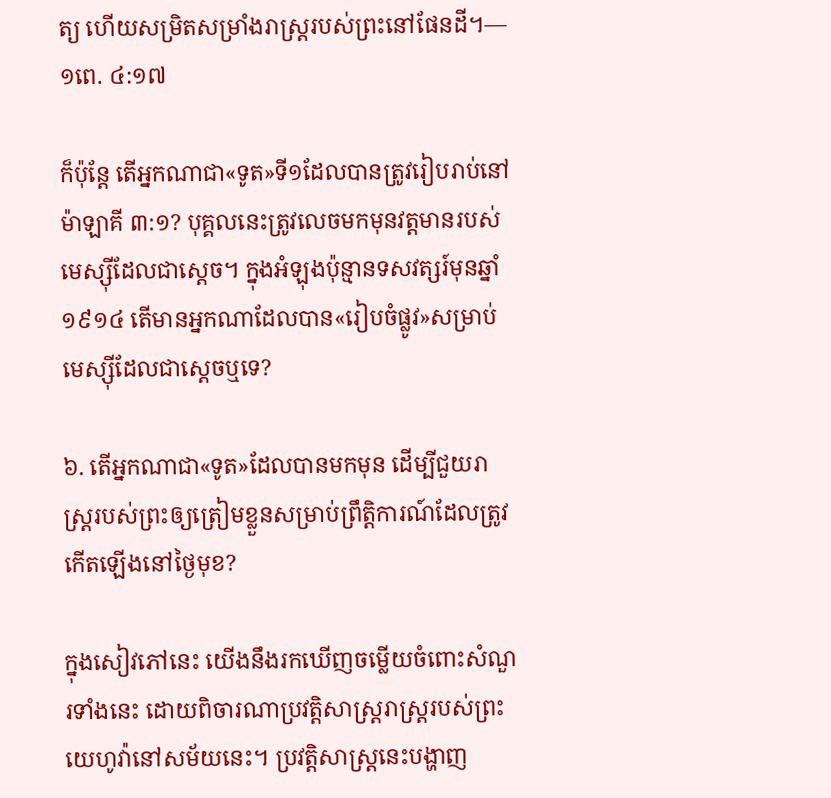ត្យ ហើយសម្រិតសម្រាំងរាស្ត្ររបស់ព្រះនៅផែនដី។—១ពេ. ៤:១៧

ក៏ប៉ុន្តែ តើអ្នកណាជា«ទូត»ទី១ដែលបានត្រូវរៀបរាប់នៅម៉ាឡាគី ៣:១? បុគ្គលនេះត្រូវលេចមកមុនវត្តមានរបស់មេស្ស៊ីដែលជាស្តេច។ ក្នុងអំឡុងប៉ុន្មានទសវត្សរ៍មុនឆ្នាំ១៩១៤ តើមានអ្នកណាដែលបាន«រៀបចំផ្លូវ»សម្រាប់មេស្ស៊ីដែលជាស្តេចឬទេ?

៦. តើអ្នកណាជា«ទូត»ដែលបានមកមុន ដើម្បីជួយរាស្ត្ររបស់ព្រះឲ្យត្រៀមខ្លួនសម្រាប់ព្រឹត្ដិការណ៍ដែលត្រូវកើតឡើងនៅថ្ងៃមុខ?

ក្នុងសៀវភៅនេះ យើងនឹងរកឃើញចម្លើយចំពោះសំណួរទាំងនេះ ដោយពិចារណាប្រវត្ដិសាស្ត្ររាស្ត្ររបស់ព្រះយេហូវ៉ានៅសម័យនេះ។ ប្រវត្ដិសាស្ត្រនេះបង្ហាញ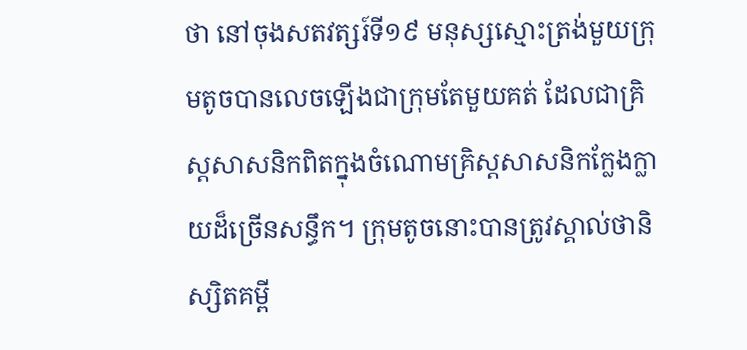ថា នៅចុងសតវត្សរ៍ទី១៩ មនុស្សស្មោះត្រង់មួយក្រុមតូចបានលេចឡើងជាក្រុមតែមួយគត់ ដែលជាគ្រិស្តសាសនិកពិតក្នុងចំណោមគ្រិស្តសាសនិកក្លែងក្លាយដ៏ច្រើនសន្ធឹក។ ក្រុមតូចនោះបានត្រូវស្គាល់ថានិស្សិតគម្ពី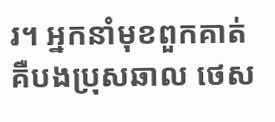រ។ អ្នកនាំមុខពួកគាត់គឺបងប្រុសឆាល ថេស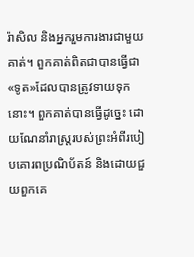រ៉ាសិល និងអ្នករួមការងារជាមួយគាត់។ ពួកគាត់ពិតជាបានធ្វើជា«ទូត»ដែលបានត្រូវទាយទុកនោះ។ ពួកគាត់បានធ្វើដូច្នេះ ដោយណែនាំរាស្ត្ររបស់ព្រះអំពីរបៀបគោរពប្រណិប័តន៍ និងដោយជួយពួកគេ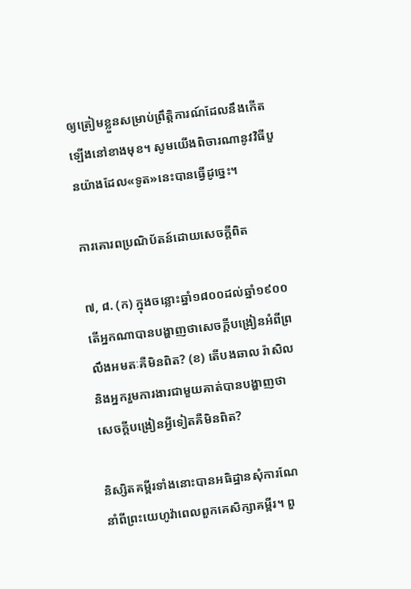ឲ្យត្រៀមខ្លួនសម្រាប់ព្រឹត្ដិការណ៍ដែលនឹងកើតឡើងនៅខាងមុខ។ សូមយើងពិចារណានូវវិធីបួនយ៉ាងដែល«ទូត»នេះបានធ្វើដូច្នេះ។

ការគោរពប្រណិប័តន៍ដោយសេចក្ដីពិត

៧, ៨. (ក) ក្នុងចន្លោះឆ្នាំ១៨០០ដល់ឆ្នាំ១៩០០ តើអ្នកណាបានបង្ហាញថាសេចក្ដីបង្រៀនអំពីព្រលឹងអមតៈគឺមិនពិត? (ខ) តើបងឆាល រ៉ាសិលនិងអ្នករួមការងារជាមួយគាត់បានបង្ហាញថា សេចក្ដីបង្រៀនអ្វីទៀតគឺមិនពិត?

និស្សិតគម្ពីរទាំងនោះបានអធិដ្ឋានសុំការណែនាំពីព្រះយេហូវ៉ាពេលពួកគេសិក្សាគម្ពីរ។ ពួ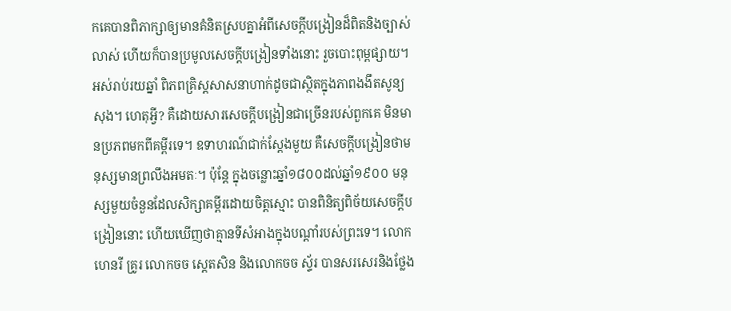កគេបានពិភាក្សាឲ្យមានគំនិតស្របគ្នាអំពីសេចក្ដីបង្រៀនដ៏ពិតនិងច្បាស់លាស់ ហើយក៏បានប្រមូលសេចក្ដីបង្រៀនទាំងនោះ រួចបោះពុម្ពផ្សាយ។ អស់រាប់រយឆ្នាំ ពិភពគ្រិស្តសាសនាហាក់ដូចជាស្ថិតក្នុងភាពងងឹតសូន្យសុង។ ហេតុអ្វី? គឺដោយសារសេចក្ដីបង្រៀនជាច្រើនរបស់ពួកគេ មិនមានប្រភពមកពីគម្ពីរទេ។ ឧទាហរណ៍ជាក់ស្តែងមួយ គឺសេចក្ដីបង្រៀនថាមនុស្សមានព្រលឹងអមតៈ។ ប៉ុន្តែ ក្នុងចន្លោះឆ្នាំ១៨០០ដល់ឆ្នាំ១៩០០ មនុស្សមួយចំនួនដែលសិក្សាគម្ពីរដោយចិត្តស្មោះ បានពិនិត្យពិច័យសេចក្ដីបង្រៀននោះ ហើយឃើញថាគ្មានទីសំអាងក្នុងបណ្ដាំរបស់ព្រះទេ។ លោកហេនរី គ្រូរ លោកចច ស្តេតសិន និងលោកចច ស្ទ័រ បានសរសេរនិងថ្លែង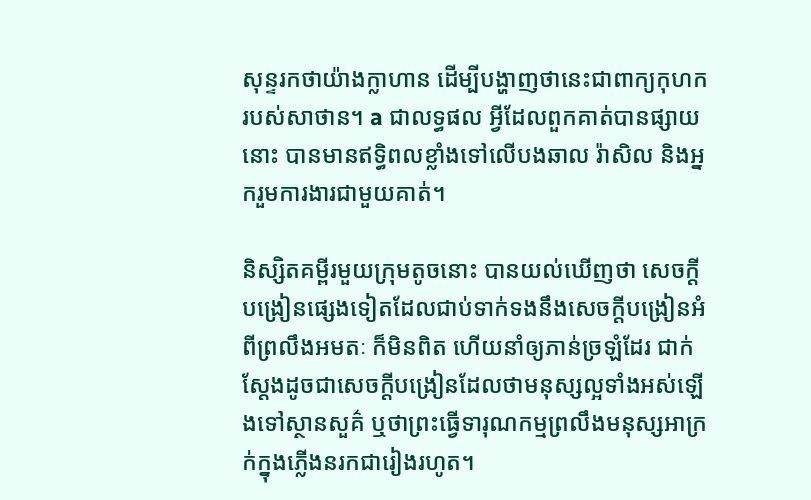សុន្ទរកថាយ៉ាងក្លាហាន ដើម្បីបង្ហាញថានេះជាពាក្យកុហករបស់សាថាន។ a ជាលទ្ធផល អ្វីដែលពួកគាត់បានផ្សាយនោះ បានមានឥទ្ធិពលខ្លាំងទៅលើបងឆាល រ៉ាសិល និងអ្នករួមការងារជាមួយគាត់។

និស្សិតគម្ពីរមួយក្រុមតូចនោះ បានយល់ឃើញថា សេចក្ដីបង្រៀនផ្សេងទៀតដែលជាប់ទាក់ទងនឹងសេចក្ដីបង្រៀនអំពីព្រលឹងអមតៈ ក៏មិនពិត ហើយនាំឲ្យភាន់ច្រឡំដែរ ជាក់ស្តែងដូចជាសេចក្ដីបង្រៀនដែលថាមនុស្សល្អទាំងអស់ឡើងទៅស្ថានសួគ៌ ឬថាព្រះធ្វើទារុណកម្មព្រលឹងមនុស្សអាក្រក់ក្នុងភ្លើងនរកជារៀងរហូត។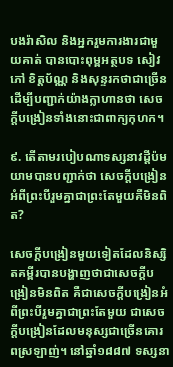បងរ៉ាសិល និងអ្នករួមការងារជាមួយគាត់ បានបោះពុម្ពអត្ថបទ សៀវភៅ ខិត្តប័ណ្ណ និងសុន្ទរកថាជាច្រើន ដើម្បីបញ្ជាក់យ៉ាងក្លាហានថា សេចក្ដីបង្រៀនទាំងនោះជាពាក្យកុហក។

៩. តើតាមរបៀបណាទស្សនាវដ្ដីប៉មយាមបានបញ្ជាក់ថា សេចក្ដីបង្រៀនអំពីព្រះបីរួមគ្នាជាព្រះតែមួយគឺមិនពិត?

សេចក្ដីបង្រៀនមួយទៀតដែលនិស្សិតគម្ពីរបានបង្ហាញថាជាសេចក្ដីបង្រៀនមិនពិត គឺជាសេចក្ដីបង្រៀនអំពីព្រះបីរួមគ្នាជាព្រះតែមួយ ជាសេចក្ដីបង្រៀនដែលមនុស្សជាច្រើនគោរពស្រឡាញ់។ នៅឆ្នាំ១៨៨៧ ទស្សនា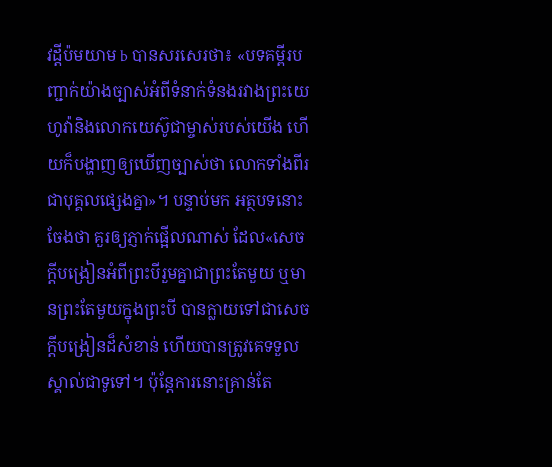វដ្ដីប៉មយាម b បានសរសេរថា៖ «បទគម្ពីរបញ្ជាក់យ៉ាងច្បាស់អំពីទំនាក់ទំនងរវាងព្រះយេហូវ៉ានិងលោកយេស៊ូជាម្ចាស់របស់យើង ហើយក៏បង្ហាញឲ្យឃើញច្បាស់ថា លោកទាំងពីរជាបុគ្គលផ្សេងគ្នា»។ បន្ទាប់មក អត្ថបទនោះចែងថា គួរឲ្យភ្ញាក់ផ្អើលណាស់ ដែល«សេចក្ដីបង្រៀនអំពីព្រះបីរួមគ្នាជាព្រះតែមួយ ឬមានព្រះតែមួយក្នុងព្រះបី បានក្លាយទៅជាសេចក្ដីបង្រៀនដ៏សំខាន់ ហើយបានត្រូវគេទទួលស្គាល់ជាទូទៅ។ ប៉ុន្តែការនោះគ្រាន់តែ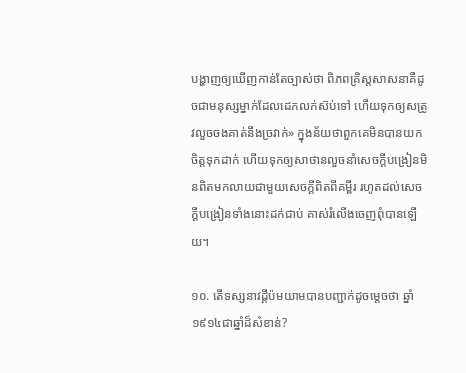បង្ហាញឲ្យឃើញកាន់តែច្បាស់ថា ពិភពគ្រិស្តសាសនាគឺដូចជាមនុស្សម្នាក់ដែលដេកលក់ស៊ប់ទៅ ហើយទុកឲ្យសត្រូវលួចចងគាត់នឹងច្រវាក់» ក្នុងន័យថាពួកគេមិនបានយកចិត្តទុកដាក់ ហើយទុកឲ្យសាថានលួចនាំសេចក្ដីបង្រៀនមិនពិតមកលាយជាមួយសេចក្ដីពិតពីគម្ពីរ រហូតដល់សេចក្ដីបង្រៀនទាំងនោះដក់ជាប់ គាស់រំលើងចេញពុំបានឡើយ។

១០. តើទស្សនាវដ្ដីប៉មយាមបានបញ្ជាក់ដូចម្ដេចថា ឆ្នាំ១៩១៤ជាឆ្នាំដ៏សំខាន់?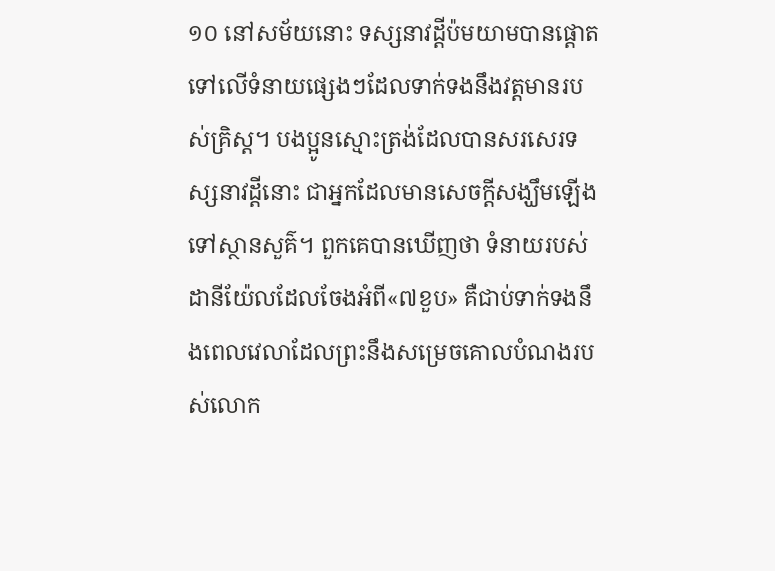១០ នៅសម័យនោះ ទស្សនាវដ្ដីប៉មយាមបានផ្ដោតទៅលើទំនាយផ្សេងៗដែលទាក់ទងនឹងវត្តមានរបស់គ្រិស្ត។ បងប្អូនស្មោះត្រង់ដែលបានសរសេរទស្សនាវដ្ដីនោះ ជាអ្នកដែលមានសេចក្ដីសង្ឃឹមឡើងទៅស្ថានសួគ៌។ ពួកគេបានឃើញថា ទំនាយរបស់ដានីយ៉ែលដែលចែងអំពី«៧ខួប» គឺជាប់ទាក់ទងនឹងពេលវេលាដែលព្រះនឹងសម្រេចគោលបំណងរបស់លោក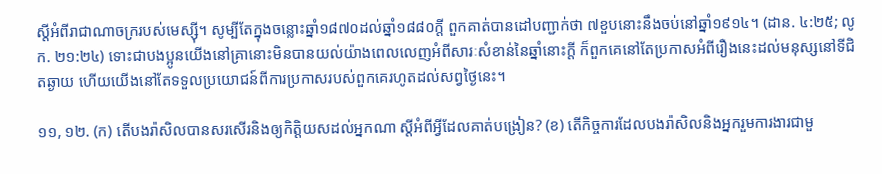ស្តីអំពីរាជាណាចក្ររបស់មេស្ស៊ី។ សូម្បីតែក្នុងចន្លោះឆ្នាំ១៨៧០ដល់ឆ្នាំ១៨៨០ក្ដី ពួកគាត់បានដៅបញ្ជាក់ថា ៧ខួបនោះនឹងចប់នៅឆ្នាំ១៩១៤។ (ដាន. ៤:២៥; លូក. ២១:២៤) ទោះជាបងប្អូនយើងនៅគ្រានោះមិនបានយល់យ៉ាងពេលលេញអំពីសារៈសំខាន់នៃឆ្នាំនោះក្ដី ក៏ពួកគេនៅតែប្រកាសអំពីរឿងនេះដល់មនុស្សនៅទីជិតឆ្ងាយ ហើយយើងនៅតែទទួលប្រយោជន៍ពីការប្រកាសរបស់ពួកគេរហូតដល់សព្វថ្ងៃនេះ។

១១, ១២. (ក) តើបងរ៉ាសិលបានសរសើរនិងឲ្យកិត្ដិយសដល់អ្នកណា ស្តីអំពីអ្វីដែលគាត់បង្រៀន? (ខ) តើកិច្ចការដែលបងរ៉ាសិលនិងអ្នករួមការងារជាមួ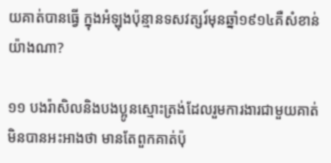យគាត់បានធ្វើ ក្នុងអំឡុងប៉ុន្មានទសវត្សរ៍មុនឆ្នាំ១៩១៤គឺសំខាន់យ៉ាងណា?

១១ បងរ៉ាសិលនិងបងប្អូនស្មោះត្រង់ដែលរួមការងារជាមួយគាត់ មិនបានអះអាងថា មានតែពួកគាត់ប៉ុ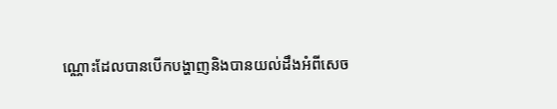ណ្ណោះដែលបានបើកបង្ហាញនិងបានយល់ដឹងអំពីសេច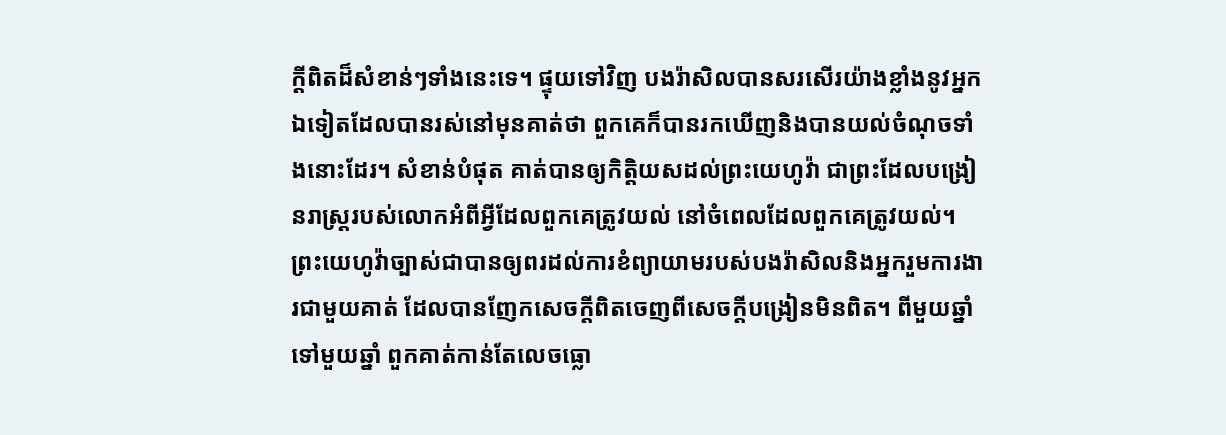ក្ដីពិតដ៏សំខាន់ៗទាំងនេះទេ។ ផ្ទុយទៅវិញ បងរ៉ាសិលបានសរសើរយ៉ាងខ្លាំងនូវអ្នកឯទៀតដែលបានរស់នៅមុនគាត់ថា ពួកគេក៏បានរកឃើញនិងបានយល់ចំណុចទាំងនោះដែរ។ សំខាន់បំផុត គាត់បានឲ្យកិត្ដិយសដល់ព្រះយេហូវ៉ា ជាព្រះដែលបង្រៀនរាស្ត្ររបស់លោកអំពីអ្វីដែលពួកគេត្រូវយល់ នៅចំពេលដែលពួកគេត្រូវយល់។ ព្រះយេហូវ៉ាច្បាស់ជាបានឲ្យពរដល់ការខំព្យាយាមរបស់បងរ៉ាសិលនិងអ្នករួមការងារជាមួយគាត់ ដែលបានញែកសេចក្ដីពិតចេញពីសេចក្ដីបង្រៀនមិនពិត។ ពីមួយឆ្នាំទៅមួយឆ្នាំ ពួកគាត់កាន់តែលេចធ្លោ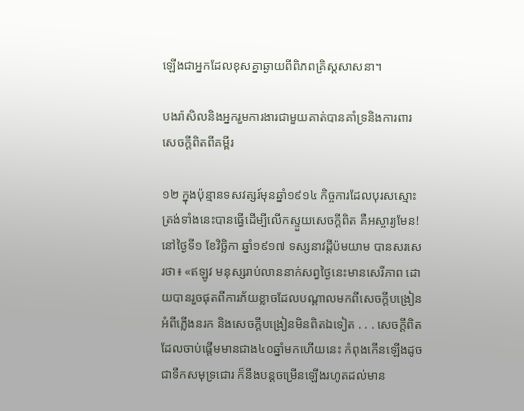ឡើងជាអ្នកដែលខុសគ្នាឆ្ងាយពីពិភពគ្រិស្តសាសនា។

បងរ៉ាសិលនិងអ្នករួមការងារជាមួយគាត់បានគាំទ្រនិងការពារសេចក្ដីពិតពីគម្ពីរ

១២ ក្នុងប៉ុន្មានទសវត្សរ៍មុនឆ្នាំ១៩១៤ កិច្ចការដែលបុរសស្មោះត្រង់ទាំងនេះបានធ្វើដើម្បីលើកស្ទួយសេចក្ដីពិត គឺអស្ចារ្យមែន! នៅថ្ងៃទី១ ខែវិច្ឆិកា ឆ្នាំ១៩១៧ ទស្សនាវដ្ដីប៉មយាម បានសរសេរថា៖ «ឥឡូវ មនុស្សរាប់លាននាក់សព្វថ្ងៃនេះមានសេរីភាព ដោយបានរួចផុតពីការភ័យខ្លាចដែលបណ្ដាលមកពីសេចក្ដីបង្រៀនអំពីភ្លើងនរក និងសេចក្ដីបង្រៀនមិនពិតឯទៀត . . . សេចក្ដីពិតដែលចាប់ផ្ដើមមានជាង៤០ឆ្នាំមកហើយនេះ កំពុងកើនឡើងដូចជាទឹកសមុទ្រជោរ ក៏នឹងបន្តចម្រើនឡើងរហូតដល់មាន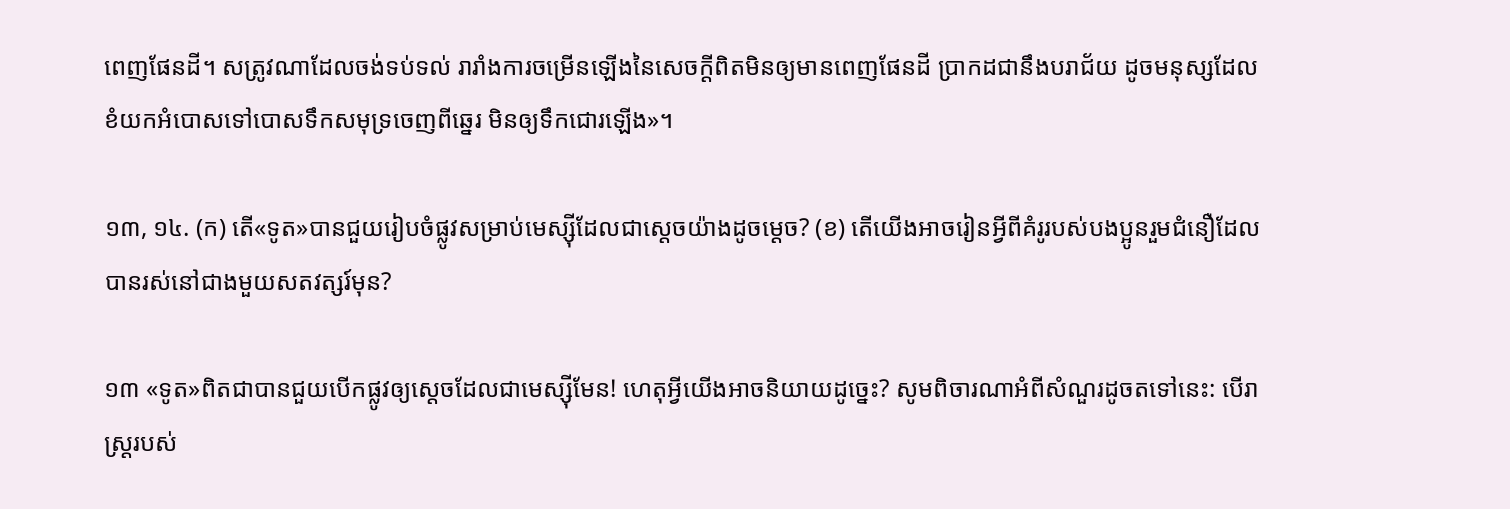ពេញផែនដី។ សត្រូវណាដែលចង់ទប់ទល់ រារាំងការចម្រើនឡើងនៃសេចក្ដីពិតមិនឲ្យមានពេញផែនដី ប្រាកដជានឹងបរាជ័យ ដូចមនុស្សដែលខំយកអំបោសទៅបោសទឹកសមុទ្រចេញពីឆ្នេរ មិនឲ្យទឹកជោរឡើង»។

១៣, ១៤. (ក) តើ«ទូត»បានជួយរៀបចំផ្លូវសម្រាប់មេស្ស៊ីដែលជាស្តេចយ៉ាងដូចម្ដេច? (ខ) តើយើងអាចរៀនអ្វីពីគំរូរបស់បងប្អូនរួមជំនឿដែលបានរស់នៅជាងមួយសតវត្សរ៍មុន?

១៣ «ទូត»ពិតជាបានជួយបើកផ្លូវឲ្យស្តេចដែលជាមេស្ស៊ីមែន! ហេតុអ្វីយើងអាចនិយាយដូច្នេះ? សូមពិចារណាអំពីសំណួរដូចតទៅនេះ: បើរាស្ត្ររបស់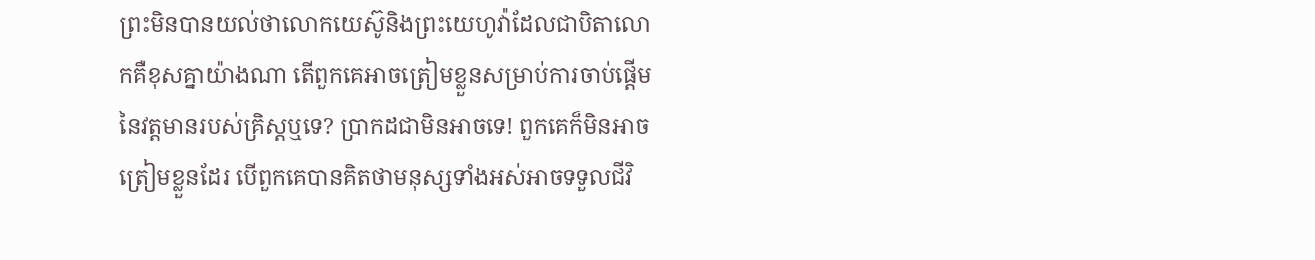ព្រះមិនបានយល់ថាលោកយេស៊ូនិងព្រះយេហូវ៉ាដែលជាបិតាលោកគឺខុសគ្នាយ៉ាងណា តើពួកគេអាចត្រៀមខ្លួនសម្រាប់ការចាប់ផ្ដើមនៃវត្តមានរបស់គ្រិស្តឬទេ? ប្រាកដជាមិនអាចទេ! ពួកគេក៏មិនអាចត្រៀមខ្លួនដែរ បើពួកគេបានគិតថាមនុស្សទាំងអស់អាចទទួលជីវិ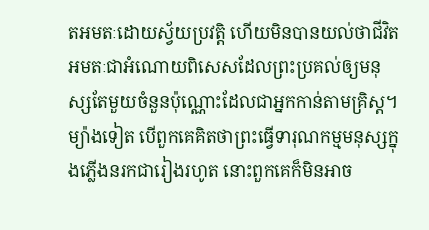តអមតៈដោយស្វ័យប្រវត្ដិ ហើយមិនបានយល់ថាជីវិតអមតៈជាអំណោយពិសេសដែលព្រះប្រគល់ឲ្យមនុស្សតែមួយចំនួនប៉ុណ្ណោះដែលជាអ្នកកាន់តាមគ្រិស្ត។ ម្យ៉ាងទៀត បើពួកគេគិតថាព្រះធ្វើទារុណកម្មមនុស្សក្នុងភ្លើងនរកជារៀងរហូត នោះពួកគេក៏មិនអាច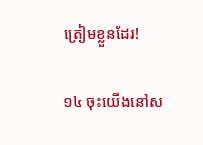ត្រៀមខ្លួនដែរ!

១៤ ចុះយើងនៅស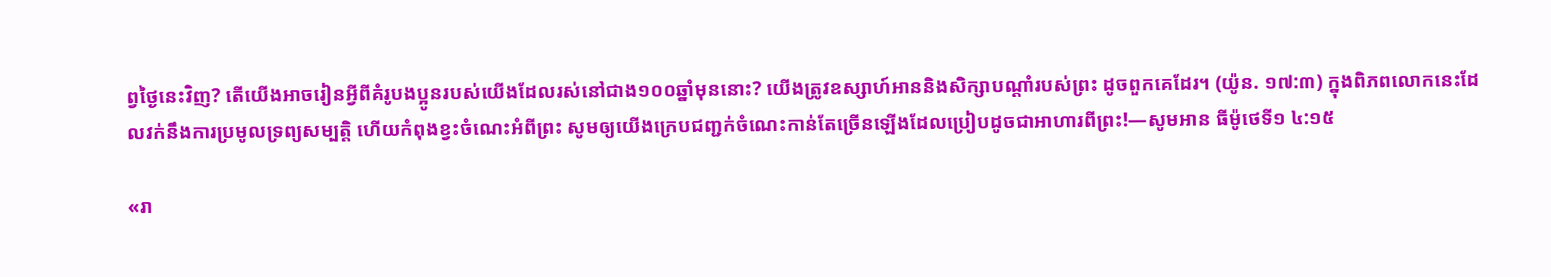ព្វថ្ងៃនេះវិញ? តើយើងអាចរៀនអ្វីពីគំរូបងប្អូនរបស់យើងដែលរស់នៅជាង១០០ឆ្នាំមុននោះ? យើងត្រូវឧស្សាហ៍អាននិងសិក្សាបណ្ដាំរបស់ព្រះ ដូចពួកគេដែរ។ (យ៉ូន. ១៧:៣) ក្នុងពិភពលោកនេះដែលវក់នឹងការប្រមូលទ្រព្យសម្បត្ដិ ហើយកំពុងខ្វះចំណេះអំពីព្រះ សូមឲ្យយើងក្រេបជញ្ជក់ចំណេះកាន់តែច្រើនឡើងដែលប្រៀបដូចជាអាហារពីព្រះ!—សូមអាន ធីម៉ូថេទី១ ៤:១៥

«រា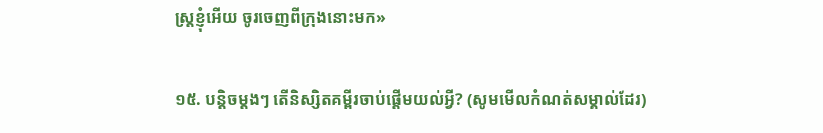ស្ត្រខ្ញុំអើយ ចូរចេញពីក្រុងនោះមក»

១៥. បន្ដិចម្ដងៗ តើនិស្សិតគម្ពីរចាប់ផ្ដើមយល់អ្វី? (សូមមើលកំណត់សម្គាល់ដែរ)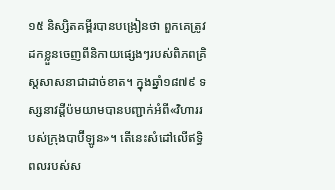១៥ និស្សិតគម្ពីរបានបង្រៀនថា ពួកគេត្រូវដកខ្លួនចេញពីនិកាយផ្សេងៗរបស់ពិភពគ្រិស្តសាសនាជាដាច់ខាត។ ក្នុងឆ្នាំ១៨៧៩ ទស្សនាវដ្ដីប៉មយាមបានបញ្ជាក់អំពី«វិហាររបស់ក្រុងបាប៊ីឡូន»។ តើនេះសំដៅលើឥទ្ធិពលរបស់ស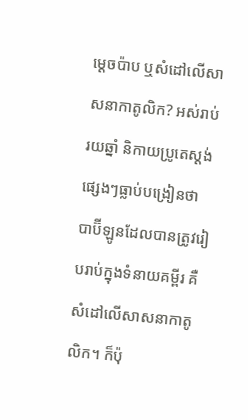ម្ដេចប៉ាប ឬសំដៅលើសាសនាកាតូលិក? អស់រាប់រយឆ្នាំ និកាយប្រូតេស្តង់ផ្សេងៗធ្លាប់បង្រៀនថា បាប៊ីឡូនដែលបានត្រូវរៀបរាប់ក្នុងទំនាយគម្ពីរ គឺសំដៅលើសាសនាកាតូលិក។ ក៏ប៉ុ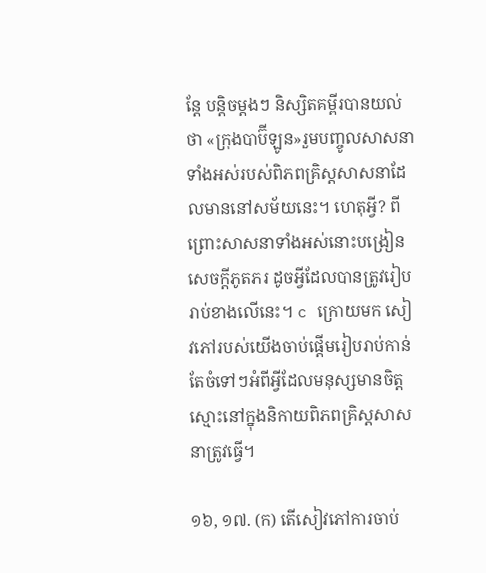ន្តែ បន្ដិចម្ដងៗ និស្សិតគម្ពីរបានយល់ថា «ក្រុងបាប៊ីឡូន»រួមបញ្ចូលសាសនាទាំងអស់របស់ពិភពគ្រិស្តសាសនាដែលមាននៅសម័យនេះ។ ហេតុអ្វី? ពីព្រោះសាសនាទាំងអស់នោះបង្រៀនសេចក្ដីភូតភរ ដូចអ្វីដែលបានត្រូវរៀបរាប់ខាងលើនេះ។ c ក្រោយមក សៀវភៅរបស់យើងចាប់ផ្ដើមរៀបរាប់កាន់តែចំទៅៗអំពីអ្វីដែលមនុស្សមានចិត្តស្មោះនៅក្នុងនិកាយពិភពគ្រិស្តសាសនាត្រូវធ្វើ។

១៦, ១៧. (ក) តើសៀវភៅការចាប់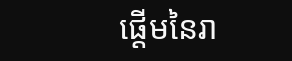ផ្ដើមនៃរា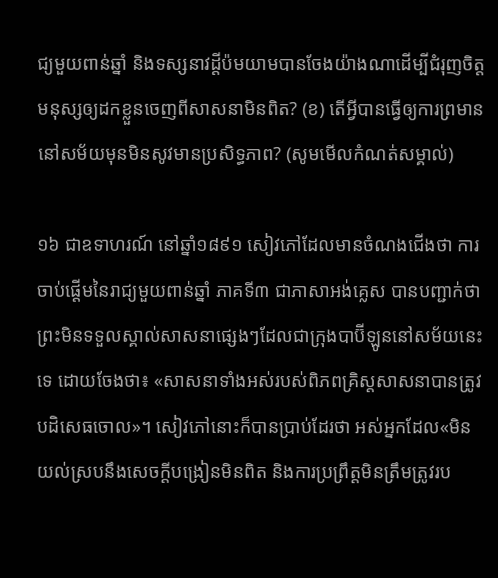ជ្យមួយពាន់ឆ្នាំ និងទស្សនាវដ្ដីប៉មយាមបានចែងយ៉ាងណាដើម្បីជំរុញចិត្តមនុស្សឲ្យដកខ្លួនចេញពីសាសនាមិនពិត? (ខ) តើអ្វីបានធ្វើឲ្យការព្រមាននៅសម័យមុនមិនសូវមានប្រសិទ្ធភាព? (សូមមើលកំណត់សម្គាល់)

១៦ ជាឧទាហរណ៍ នៅឆ្នាំ១៨៩១ សៀវភៅដែលមានចំណងជើងថា ការចាប់ផ្ដើមនៃរាជ្យមួយពាន់ឆ្នាំ ភាគទី៣ ជាភាសាអង់គ្លេស បានបញ្ជាក់ថាព្រះមិនទទួលស្គាល់សាសនាផ្សេងៗដែលជាក្រុងបាប៊ីឡូននៅសម័យនេះទេ ដោយចែងថា៖ «សាសនាទាំងអស់របស់ពិភពគ្រិស្តសាសនាបានត្រូវបដិសេធចោល»។ សៀវភៅនោះក៏បានប្រាប់ដែរថា អស់អ្នកដែល«មិនយល់ស្របនឹងសេចក្ដីបង្រៀនមិនពិត និងការប្រព្រឹត្តមិនត្រឹមត្រូវរប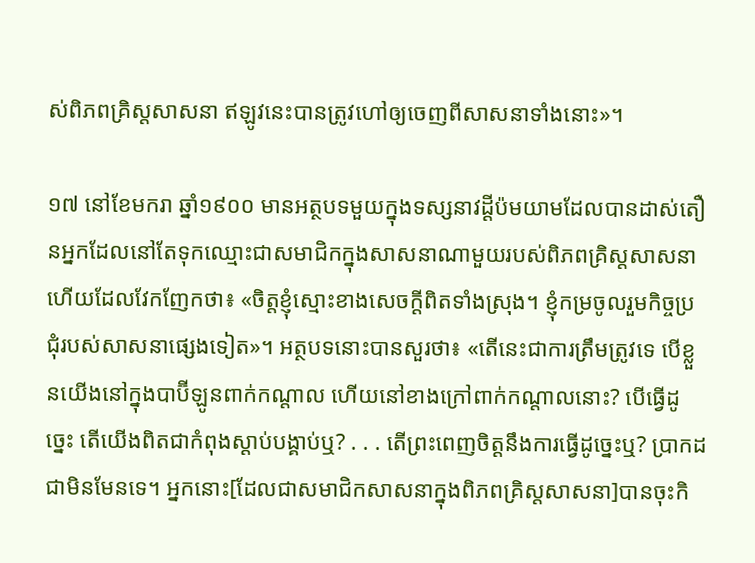ស់ពិភពគ្រិស្តសាសនា ឥឡូវនេះបានត្រូវហៅឲ្យចេញពីសាសនាទាំងនោះ»។

១៧ នៅខែមករា ឆ្នាំ១៩០០ មានអត្ថបទមួយក្នុងទស្សនាវដ្ដីប៉មយាមដែលបានដាស់តឿនអ្នកដែលនៅតែទុកឈ្មោះជាសមាជិកក្នុងសាសនាណាមួយរបស់ពិភពគ្រិស្តសាសនា ហើយដែលវែកញែកថា៖ «ចិត្តខ្ញុំស្មោះខាងសេចក្ដីពិតទាំងស្រុង។ ខ្ញុំកម្រចូលរួមកិច្ចប្រជុំរបស់សាសនាផ្សេងទៀត»។ អត្ថបទនោះបានសួរថា៖ «តើនេះជាការត្រឹមត្រូវទេ បើខ្លួនយើងនៅក្នុងបាប៊ីឡូនពាក់កណ្ដាល ហើយនៅខាងក្រៅពាក់កណ្ដាលនោះ? បើធ្វើដូច្នេះ តើយើងពិតជាកំពុងស្ដាប់បង្គាប់ឬ? . . . តើព្រះពេញចិត្តនឹងការធ្វើដូច្នេះឬ? ប្រាកដជាមិនមែនទេ។ អ្នកនោះ[ដែលជាសមាជិកសាសនាក្នុងពិភពគ្រិស្តសាសនា]បានចុះកិ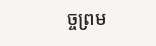ច្ចព្រម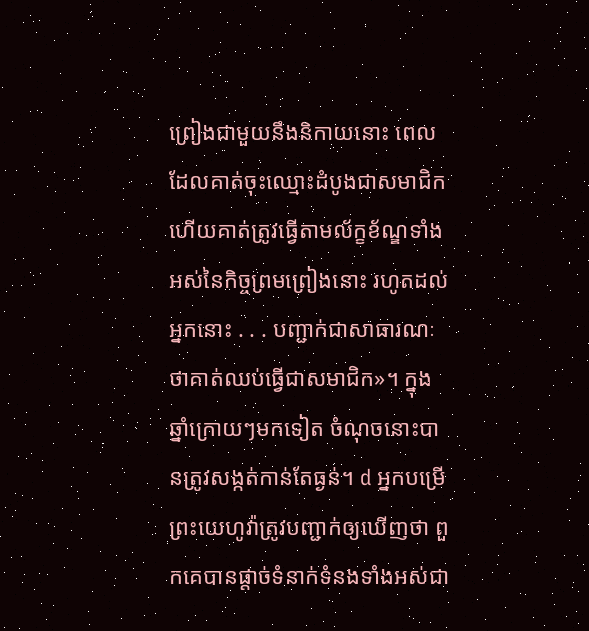ព្រៀងជាមួយនឹងនិកាយនោះ ពេលដែលគាត់ចុះឈ្មោះដំបូងជាសមាជិក ហើយគាត់ត្រូវធ្វើតាមល័ក្ខខ័ណ្ឌទាំងអស់នៃកិច្ចព្រមព្រៀងនោះ រហូតដល់អ្នកនោះ . . . បញ្ជាក់ជាសាធារណៈថាគាត់ឈប់ធ្វើជាសមាជិក»។ ក្នុងឆ្នាំក្រោយៗមកទៀត ចំណុចនោះបានត្រូវសង្កត់កាន់តែធ្ងន់។ d អ្នកបម្រើព្រះយេហូវ៉ាត្រូវបញ្ជាក់ឲ្យឃើញថា ពួកគេបានផ្ដាច់ទំនាក់ទំនងទាំងអស់ជា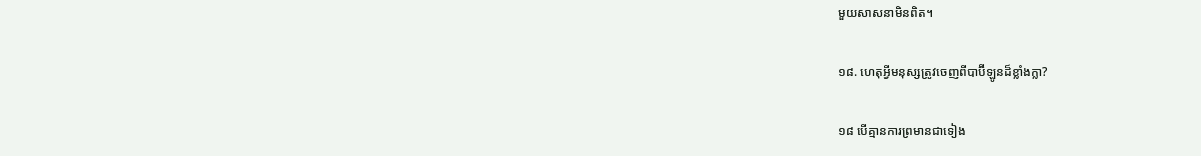មួយសាសនាមិនពិត។

១៨. ហេតុអ្វីមនុស្សត្រូវចេញពីបាប៊ីឡូនដ៏ខ្លាំងក្លា?

១៨ បើគ្មានការព្រមានជាទៀង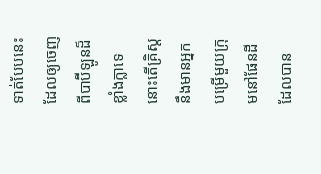ទាត់បែបនេះ ដែលឲ្យចេញពីបាប៊ីឡូនដ៏ខ្លាំងក្លាទេ នោះតើគ្រិស្តនឹងមានអ្នកបម្រើមួយក្រុមនៅផែនដី ដែលបាន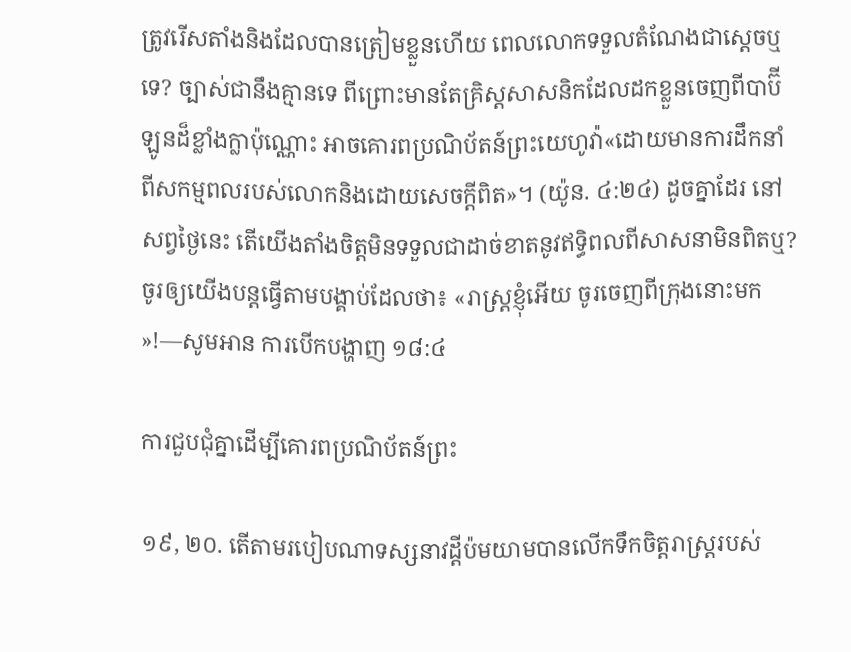ត្រូវរើសតាំងនិងដែលបានត្រៀមខ្លួនហើយ ពេលលោកទទួលតំណែងជាស្តេចឬទេ? ច្បាស់ជានឹងគ្មានទេ ពីព្រោះមានតែគ្រិស្តសាសនិកដែលដកខ្លួនចេញពីបាប៊ីឡូនដ៏ខ្លាំងក្លាប៉ុណ្ណោះ អាចគោរពប្រណិប័តន៍ព្រះយេហូវ៉ា«ដោយមានការដឹកនាំពីសកម្មពលរបស់លោកនិងដោយសេចក្ដីពិត»។ (យ៉ូន. ៤:២៤) ដូចគ្នាដែរ នៅសព្វថ្ងៃនេះ តើយើងតាំងចិត្តមិនទទួលជាដាច់ខាតនូវឥទ្ធិពលពីសាសនាមិនពិតឬ? ចូរឲ្យយើងបន្តធ្វើតាមបង្គាប់ដែលថា៖ «រាស្ត្រខ្ញុំអើយ ចូរចេញពីក្រុងនោះមក»!—សូមអាន ការបើកបង្ហាញ ១៨:៤

ការជួបជុំគ្នាដើម្បីគោរពប្រណិប័តន៍ព្រះ

១៩, ២០. តើតាមរបៀបណាទស្សនាវដ្ដីប៉មយាមបានលើកទឹកចិត្តរាស្ត្ររបស់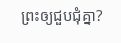ព្រះឲ្យជួបជុំគ្នា?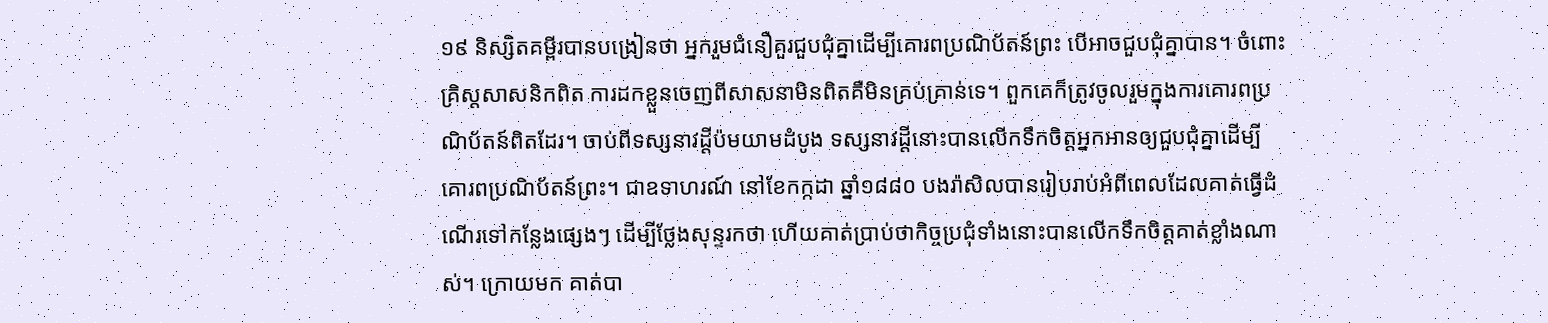១៩ និស្សិតគម្ពីរបានបង្រៀនថា អ្នករួមជំនឿគួរជួបជុំគ្នាដើម្បីគោរពប្រណិប័តន៍ព្រះ បើអាចជួបជុំគ្នាបាន។ ចំពោះគ្រិស្តសាសនិកពិត ការដកខ្លួនចេញពីសាសនាមិនពិតគឺមិនគ្រប់គ្រាន់ទេ។ ពួកគេក៏ត្រូវចូលរួមក្នុងការគោរពប្រណិប័តន៍ពិតដែរ។ ចាប់ពីទស្សនាវដ្ដីប៉មយាមដំបូង ទស្សនាវដ្ដីនោះបានលើកទឹកចិត្តអ្នកអានឲ្យជួបជុំគ្នាដើម្បីគោរពប្រណិប័តន៍ព្រះ។ ជាឧទាហរណ៍ នៅខែកក្កដា ឆ្នាំ១៨៨០ បងរ៉ាសិលបានរៀបរាប់អំពីពេលដែលគាត់ធ្វើដំណើរទៅកន្លែងផ្សេងៗ ដើម្បីថ្លែងសុន្ទរកថា ហើយគាត់ប្រាប់ថាកិច្ចប្រជុំទាំងនោះបានលើកទឹកចិត្តគាត់ខ្លាំងណាស់។ ក្រោយមក គាត់បា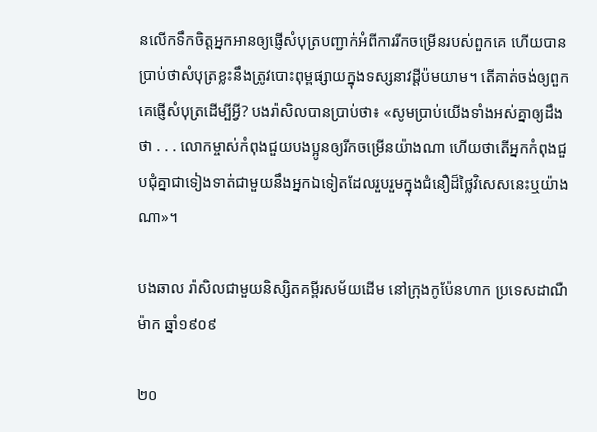នលើកទឹកចិត្តអ្នកអានឲ្យផ្ញើសំបុត្របញ្ជាក់អំពីការរីកចម្រើនរបស់ពួកគេ ហើយបានប្រាប់ថាសំបុត្រខ្លះនឹងត្រូវបោះពុម្ពផ្សាយក្នុងទស្សនាវដ្ដីប៉មយាម។ តើគាត់ចង់ឲ្យពួកគេផ្ញើសំបុត្រដើម្បីអ្វី? បងរ៉ាសិលបានប្រាប់ថា៖ «សូមប្រាប់យើងទាំងអស់គ្នាឲ្យដឹងថា . . . លោកម្ចាស់កំពុងជួយបងប្អូនឲ្យរីកចម្រើនយ៉ាងណា ហើយថាតើអ្នកកំពុងជួបជុំគ្នាជាទៀងទាត់ជាមួយនឹងអ្នកឯទៀតដែលរួបរួមក្នុងជំនឿដ៏ថ្លៃវិសេសនេះឬយ៉ាងណា»។

បងឆាល រ៉ាសិលជាមួយនិស្សិតគម្ពីរសម័យដើម នៅក្រុងកូប៉ែនហាក ប្រទេសដាណឺម៉ាក ឆ្នាំ១៩០៩

២០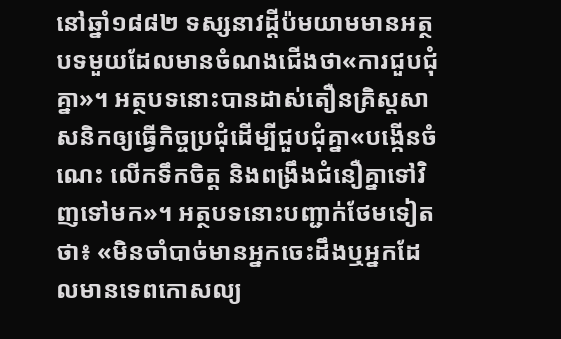នៅឆ្នាំ១៨៨២ ទស្សនាវដ្ដីប៉មយាមមានអត្ថបទមួយដែលមានចំណងជើងថា«ការជួបជុំគ្នា»។ អត្ថបទនោះបានដាស់តឿនគ្រិស្តសាសនិកឲ្យធ្វើកិច្ចប្រជុំដើម្បីជួបជុំគ្នា«បង្កើនចំណេះ លើកទឹកចិត្ត និងពង្រឹងជំនឿគ្នាទៅវិញទៅមក»។ អត្ថបទនោះបញ្ជាក់ថែមទៀតថា៖ «មិនចាំបាច់មានអ្នកចេះដឹងឬអ្នកដែលមានទេពកោសល្យ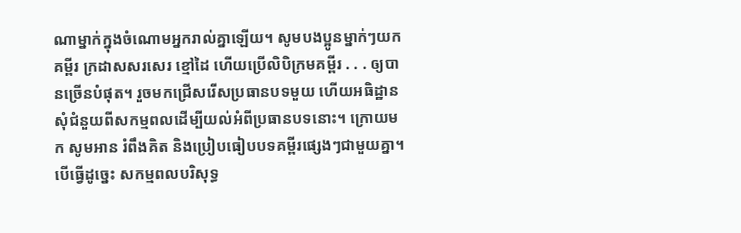ណាម្នាក់ក្នុងចំណោមអ្នករាល់គ្នាឡើយ។ សូមបងប្អូនម្នាក់ៗយកគម្ពីរ ក្រដាសសរសេរ ខ្មៅដៃ ហើយប្រើលិបិក្រមគម្ពីរ . . . ឲ្យបានច្រើនបំផុត។ រួចមកជ្រើសរើសប្រធានបទមួយ ហើយអធិដ្ឋានសុំជំនួយពីសកម្មពលដើម្បីយល់អំពីប្រធានបទនោះ។ ក្រោយមក សូមអាន រំពឹងគិត និងប្រៀបធៀបបទគម្ពីរផ្សេងៗជាមួយគ្នា។ បើធ្វើដូច្នេះ សកម្មពលបរិសុទ្ធ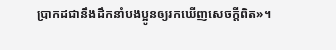ប្រាកដជានឹងដឹកនាំបងប្អូនឲ្យរកឃើញសេចក្ដីពិត»។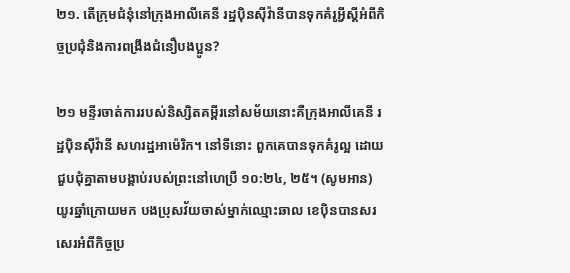២១. តើក្រុមជំនុំនៅក្រុងអាលីគេនី រដ្ឋប៉ិនស៊ីវ៉ានីបានទុកគំរូអ្វីស្តីអំពីកិច្ចប្រជុំនិងការពង្រឹងជំនឿបងប្អូន?

២១ មន្ទីរចាត់ការរបស់និស្សិតគម្ពីរនៅសម័យនោះគឺក្រុងអាលីគេនី រដ្ឋប៉ិនស៊ីវ៉ានី សហរដ្ឋអាម៉េរិក។ នៅទីនោះ ពួកគេបានទុកគំរូល្អ ដោយជួបជុំគ្នាតាមបង្គាប់របស់ព្រះនៅហេប្រឺ ១០:២៤, ២៥។ (សូមអាន) យូរឆ្នាំក្រោយមក បងប្រុសវ័យចាស់ម្នាក់ឈ្មោះឆាល ខេប៉ិនបានសរសេរអំពីកិច្ចប្រ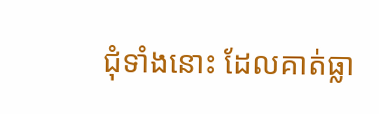ជុំទាំងនោះ ដែលគាត់ធ្លា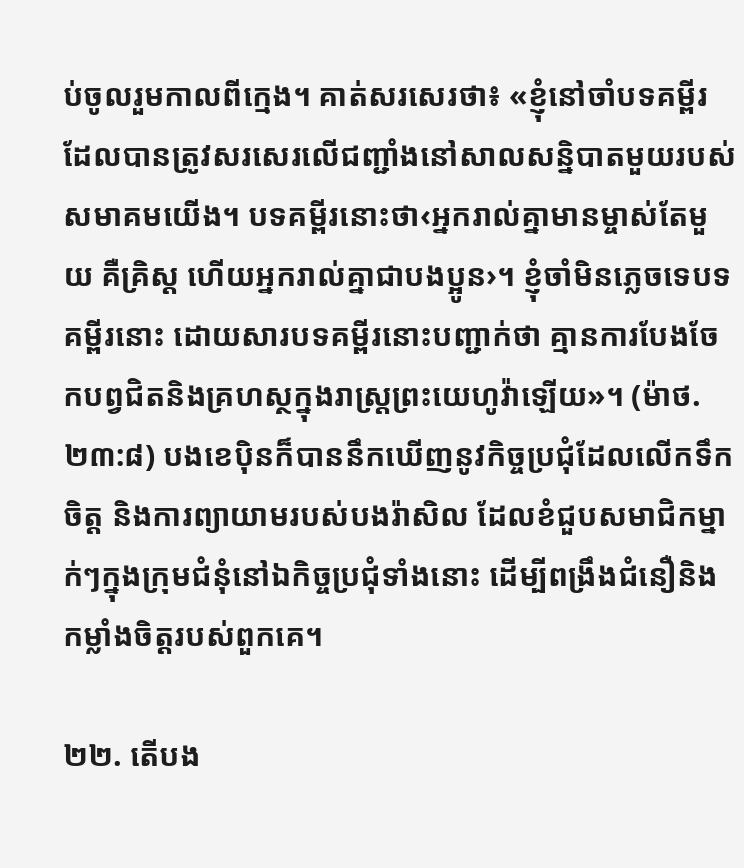ប់ចូលរួមកាលពីក្មេង។ គាត់សរសេរថា៖ «ខ្ញុំនៅចាំបទគម្ពីរ ដែលបានត្រូវសរសេរលើជញ្ជាំងនៅសាលសន្និបាតមួយរបស់សមាគមយើង។ បទគម្ពីរនោះថា‹អ្នករាល់គ្នាមានម្ចាស់តែមួយ គឺគ្រិស្ត ហើយអ្នករាល់គ្នាជាបងប្អូន›។ ខ្ញុំចាំមិនភ្លេចទេបទគម្ពីរនោះ ដោយសារបទគម្ពីរនោះបញ្ជាក់ថា គ្មានការបែងចែកបព្វជិតនិងគ្រហស្ថក្នុងរាស្ត្រព្រះយេហូវ៉ាឡើយ»។ (ម៉ាថ. ២៣:៨) បងខេប៉ិនក៏បាននឹកឃើញនូវកិច្ចប្រជុំដែលលើកទឹកចិត្ត និងការព្យាយាមរបស់បងរ៉ាសិល ដែលខំជួបសមាជិកម្នាក់ៗក្នុងក្រុមជំនុំនៅឯកិច្ចប្រជុំទាំងនោះ ដើម្បីពង្រឹងជំនឿនិងកម្លាំងចិត្តរបស់ពួកគេ។

២២. តើបង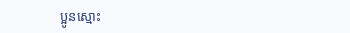ប្អូនស្មោះ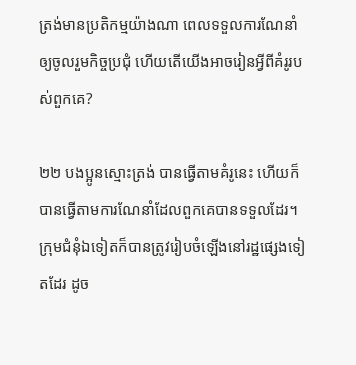ត្រង់មានប្រតិកម្មយ៉ាងណា ពេលទទួលការណែនាំឲ្យចូលរួមកិច្ចប្រជុំ ហើយតើយើងអាចរៀនអ្វីពីគំរូរបស់ពួកគេ?

២២ បងប្អូនស្មោះត្រង់ បានធ្វើតាមគំរូនេះ ហើយក៏បានធ្វើតាមការណែនាំដែលពួកគេបានទទួលដែរ។ ក្រុមជំនុំឯទៀតក៏បានត្រូវរៀបចំឡើងនៅរដ្ឋផ្សេងទៀតដែរ ដូច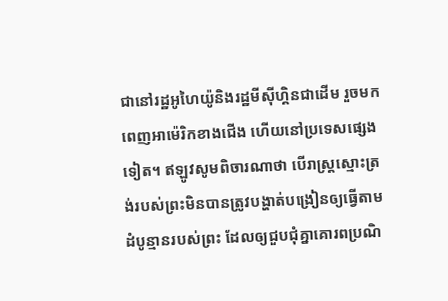ជានៅរដ្ឋអូហៃយ៉ូនិងរដ្ឋមីស៊ីហ្គិនជាដើម រួចមកពេញអាម៉េរិកខាងជើង ហើយនៅប្រទេសផ្សេងទៀត។ ឥឡូវសូមពិចារណាថា បើរាស្ត្រស្មោះត្រង់របស់ព្រះមិនបានត្រូវបង្ហាត់បង្រៀនឲ្យធ្វើតាមដំបូន្មានរបស់ព្រះ ដែលឲ្យជួបជុំគ្នាគោរពប្រណិ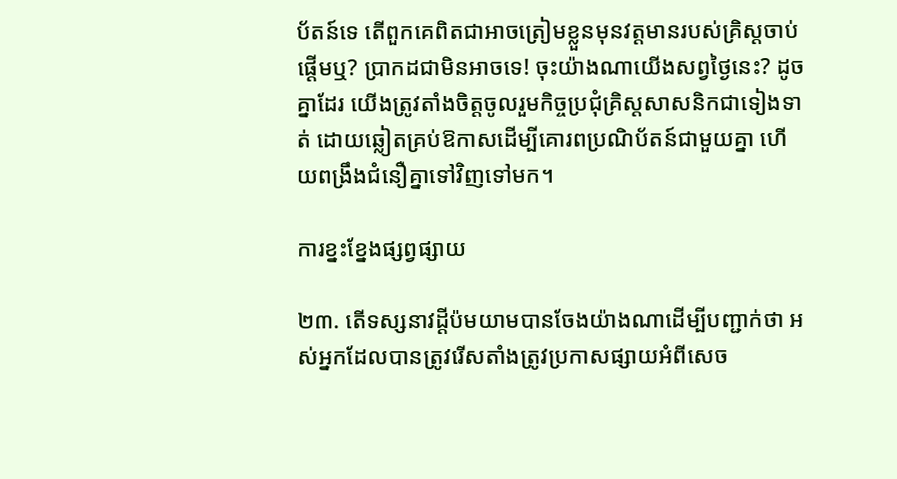ប័តន៍ទេ តើពួកគេពិតជាអាចត្រៀមខ្លួនមុនវត្តមានរបស់គ្រិស្តចាប់ផ្ដើមឬ? ប្រាកដជាមិនអាចទេ! ចុះយ៉ាងណាយើងសព្វថ្ងៃនេះ? ដូចគ្នាដែរ យើងត្រូវតាំងចិត្តចូលរួមកិច្ចប្រជុំគ្រិស្តសាសនិកជាទៀងទាត់ ដោយឆ្លៀតគ្រប់ឱកាសដើម្បីគោរពប្រណិប័តន៍ជាមួយគ្នា ហើយពង្រឹងជំនឿគ្នាទៅវិញទៅមក។

ការខ្នះខ្នែងផ្សព្វផ្សាយ

២៣. តើទស្សនាវដ្ដីប៉មយាមបានចែងយ៉ាងណាដើម្បីបញ្ជាក់ថា អស់អ្នកដែលបានត្រូវរើសតាំងត្រូវប្រកាសផ្សាយអំពីសេច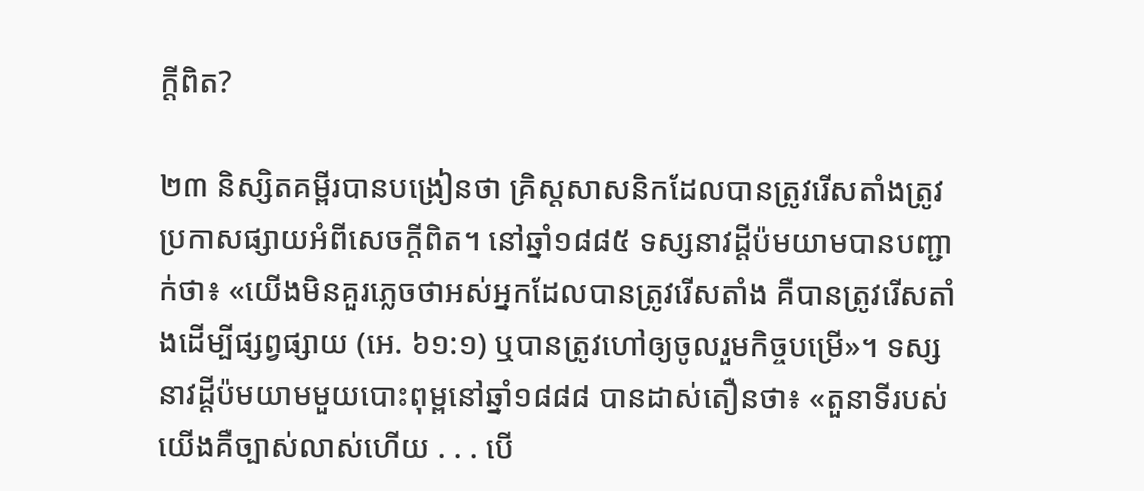ក្ដីពិត?

២៣ និស្សិតគម្ពីរបានបង្រៀនថា គ្រិស្តសាសនិកដែលបានត្រូវរើសតាំងត្រូវប្រកាសផ្សាយអំពីសេចក្ដីពិត។ នៅឆ្នាំ១៨៨៥ ទស្សនាវដ្ដីប៉មយាមបានបញ្ជាក់ថា៖ «យើងមិនគួរភ្លេចថាអស់អ្នកដែលបានត្រូវរើសតាំង គឺបានត្រូវរើសតាំងដើម្បីផ្សព្វផ្សាយ (អេ. ៦១:១) ឬបានត្រូវហៅឲ្យចូលរួមកិច្ចបម្រើ»។ ទស្សនាវដ្ដីប៉មយាមមួយបោះពុម្ពនៅឆ្នាំ១៨៨៨ បានដាស់តឿនថា៖ «តួនាទីរបស់យើងគឺច្បាស់លាស់ហើយ . . . បើ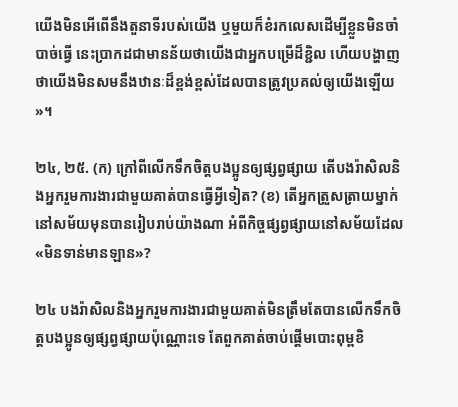យើងមិនអើពើនឹងតួនាទីរបស់យើង ឬមួយក៏ខំរកលេសដើម្បីខ្លួនមិនចាំបាច់ធ្វើ នេះប្រាកដជាមានន័យថាយើងជាអ្នកបម្រើដ៏ខ្ជិល ហើយបង្ហាញថាយើងមិនសមនឹងឋានៈដ៏ខ្ពង់ខ្ពស់ដែលបានត្រូវប្រគល់ឲ្យយើងឡើយ»។

២៤, ២៥. (ក) ក្រៅពីលើកទឹកចិត្តបងប្អូនឲ្យផ្សព្វផ្សាយ តើបងរ៉ាសិលនិងអ្នករួមការងារជាមួយគាត់បានធ្វើអ្វីទៀត? (ខ) តើអ្នកត្រួសត្រាយម្នាក់នៅសម័យមុនបានរៀបរាប់យ៉ាងណា អំពីកិច្ចផ្សព្វផ្សាយនៅសម័យដែល«មិនទាន់មានឡាន»?

២៤ បងរ៉ាសិលនិងអ្នករួមការងារជាមួយគាត់មិនត្រឹមតែបានលើកទឹកចិត្តបងប្អូនឲ្យផ្សព្វផ្សាយប៉ុណ្ណោះទេ តែពួកគាត់ចាប់ផ្ដើមបោះពុម្ពខិ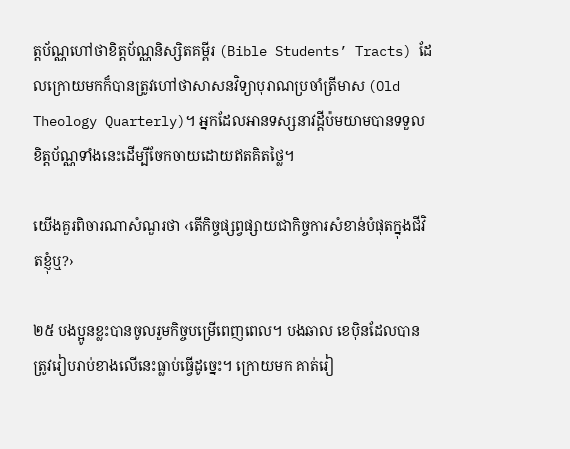ត្តប័ណ្ណហៅថាខិត្តប័ណ្ណនិស្សិតគម្ពីរ (Bible Students’ Tracts) ដែលក្រោយមកក៏បានត្រូវហៅថាសាសនវិទ្យាបុរាណប្រចាំត្រីមាស (Old Theology Quarterly)។ អ្នកដែលអានទស្សនាវដ្ដីប៉មយាមបានទទួលខិត្តប័ណ្ណទាំងនេះដើម្បីចែកចាយដោយឥតគិតថ្លៃ។

យើងគួរពិចារណាសំណួរថា ‹តើកិច្ចផ្សព្វផ្សាយជាកិច្ចការសំខាន់បំផុតក្នុងជីវិតខ្ញុំឬ?›

២៥ បងប្អូនខ្លះបានចូលរួមកិច្ចបម្រើពេញពេល។ បងឆាល ខេប៉ិនដែលបានត្រូវរៀបរាប់ខាងលើនេះធ្លាប់ធ្វើដូច្នេះ។ ក្រោយមក គាត់រៀ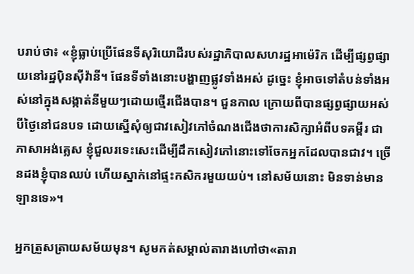បរាប់ថា៖ «ខ្ញុំធ្លាប់ប្រើផែនទីសុរិយោដីរបស់រដ្ឋាភិបាលសហរដ្ឋអាម៉េរិក ដើម្បីផ្សព្វផ្សាយនៅរដ្ឋប៉ិនស៊ីវ៉ានី។ ផែនទីទាំងនោះបង្ហាញផ្លូវទាំងអស់ ដូច្នេះ ខ្ញុំអាចទៅតំបន់ទាំងអស់នៅក្នុងសង្កាត់នីមួយៗដោយថ្មើរជើងបាន។ ជួនកាល ក្រោយពីបានផ្សព្វផ្សាយអស់បីថ្ងៃនៅជនបទ ដោយស្នើសុំឲ្យជាវសៀវភៅចំណងជើងថាការសិក្សាអំពីបទគម្ពីរ ជាភាសាអង់គ្លេស ខ្ញុំជួលរទេះសេះដើម្បីដឹកសៀវភៅនោះទៅចែកអ្នកដែលបានជាវ។ ច្រើនដងខ្ញុំបានឈប់ ហើយស្នាក់នៅផ្ទះកសិករមួយយប់។ នៅសម័យនោះ មិនទាន់មានឡានទេ»។

អ្នកត្រួសត្រាយសម័យមុន។ សូមកត់សម្គាល់តារាងហៅថា«តារា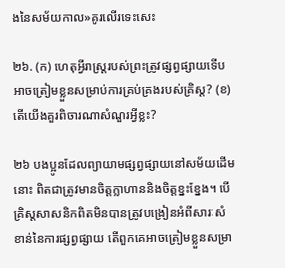ងនៃសម័យកាល»គូរលើរទេះសេះ

២៦. (ក) ហេតុអ្វីរាស្ត្ររបស់ព្រះត្រូវផ្សព្វផ្សាយទើបអាចត្រៀមខ្លួនសម្រាប់ការគ្រប់គ្រងរបស់គ្រិស្ត? (ខ) តើយើងគួរពិចារណាសំណួរអ្វីខ្លះ?

២៦ បងប្អូនដែលព្យាយាមផ្សព្វផ្សាយនៅសម័យដើមនោះ ពិតជាត្រូវមានចិត្តក្លាហាននិងចិត្តខ្នះខ្នែង។ បើគ្រិស្តសាសនិកពិតមិនបានត្រូវបង្រៀនអំពីសារៈសំខាន់នៃការផ្សព្វផ្សាយ តើពួកគេអាចត្រៀមខ្លួនសម្រា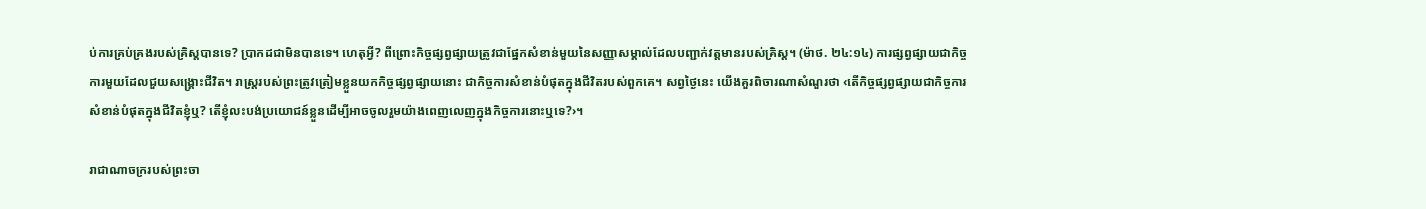ប់ការគ្រប់គ្រងរបស់គ្រិស្តបានទេ? ប្រាកដជាមិនបានទេ។ ហេតុអ្វី? ពីព្រោះកិច្ចផ្សព្វផ្សាយត្រូវជាផ្នែកសំខាន់មួយនៃសញ្ញាសម្គាល់ដែលបញ្ជាក់វត្តមានរបស់គ្រិស្ត។ (ម៉ាថ. ២៤:១៤) ការផ្សព្វផ្សាយជាកិច្ចការមួយដែលជួយសង្គ្រោះជីវិត។ រាស្ត្ររបស់ព្រះត្រូវត្រៀមខ្លួនយកកិច្ចផ្សព្វផ្សាយនោះ ជាកិច្ចការសំខាន់បំផុតក្នុងជីវិតរបស់ពួកគេ។ សព្វថ្ងៃនេះ យើងគួរពិចារណាសំណួរថា ‹តើកិច្ចផ្សព្វផ្សាយជាកិច្ចការសំខាន់បំផុតក្នុងជីវិតខ្ញុំឬ? តើខ្ញុំលះបង់ប្រយោជន៍ខ្លួនដើម្បីអាចចូលរួមយ៉ាងពេញលេញក្នុងកិច្ចការនោះឬទេ?›។

រាជាណាចក្ររបស់ព្រះចា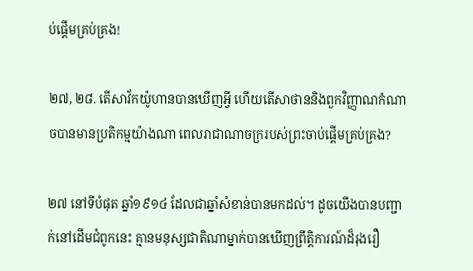ប់ផ្ដើមគ្រប់គ្រង!

២៧, ២៨. តើសាវ័កយ៉ូហានបានឃើញអ្វី ហើយតើសាថាននិងពួកវិញ្ញាណកំណាចបានមានប្រតិកម្មយ៉ាងណា ពេលរាជាណាចក្ររបស់ព្រះចាប់ផ្ដើមគ្រប់គ្រង?

២៧ នៅទីបំផុត ឆ្នាំ១៩១៤ ដែលជាឆ្នាំសំខាន់បានមកដល់។ ដូចយើងបានបញ្ជាក់នៅដើមជំពូកនេះ គ្មានមនុស្សជាតិណាម្នាក់បានឃើញព្រឹត្ដិការណ៍ដ៏រុងរឿ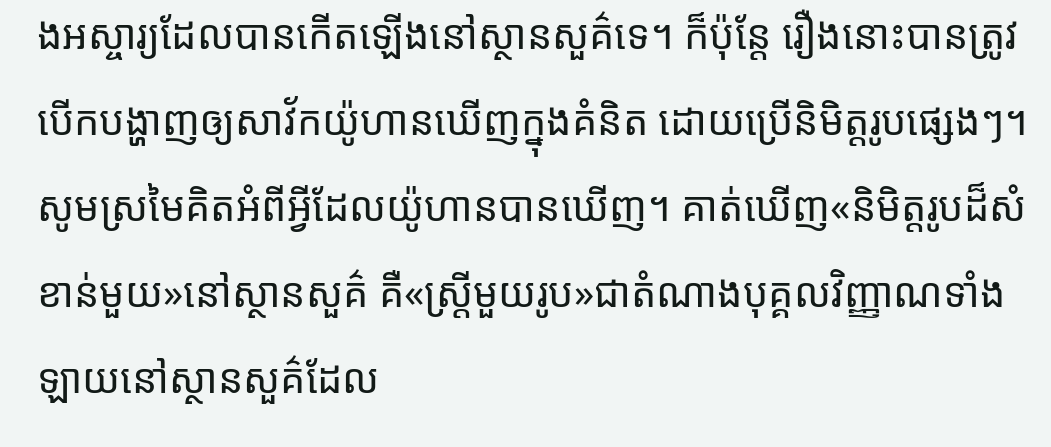ងអស្ចារ្យដែលបានកើតឡើងនៅស្ថានសួគ៌ទេ។ ក៏ប៉ុន្តែ រឿងនោះបានត្រូវបើកបង្ហាញឲ្យសាវ័កយ៉ូហានឃើញក្នុងគំនិត ដោយប្រើនិមិត្តរូបផ្សេងៗ។ សូមស្រមៃគិតអំពីអ្វីដែលយ៉ូហានបានឃើញ។ គាត់ឃើញ«និមិត្តរូបដ៏សំខាន់មួយ»នៅស្ថានសួគ៌ គឺ«ស្ត្រីមួយរូប»ជាតំណាងបុគ្គលវិញ្ញាណទាំងឡាយនៅស្ថានសួគ៌ដែល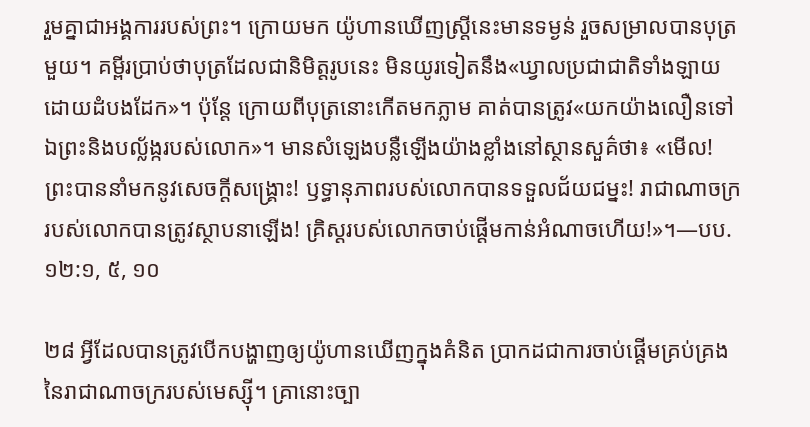រួមគ្នាជាអង្គការរបស់ព្រះ។ ក្រោយមក យ៉ូហានឃើញស្ត្រីនេះមានទម្ងន់ រួចសម្រាលបានបុត្រមួយ។ គម្ពីរប្រាប់ថាបុត្រដែលជានិមិត្តរូបនេះ មិនយូរទៀតនឹង«ឃ្វាលប្រជាជាតិទាំងឡាយដោយដំបងដែក»។ ប៉ុន្តែ ក្រោយពីបុត្រនោះកើតមកភ្លាម គាត់បានត្រូវ«យកយ៉ាងលឿនទៅឯព្រះនិងបល្ល័ង្ករបស់លោក»។ មានសំឡេងបន្លឺឡើងយ៉ាងខ្លាំងនៅស្ថានសួគ៌ថា៖ «មើល! ព្រះបាននាំមកនូវសេចក្ដីសង្គ្រោះ! ឫទ្ធានុភាពរបស់លោកបានទទួលជ័យជម្នះ! រាជាណាចក្ររបស់លោកបានត្រូវស្ថាបនាឡើង! គ្រិស្តរបស់លោកចាប់ផ្ដើមកាន់អំណាចហើយ!»។—បប. ១២:១, ៥, ១០

២៨ អ្វីដែលបានត្រូវបើកបង្ហាញឲ្យយ៉ូហានឃើញក្នុងគំនិត ប្រាកដជាការចាប់ផ្ដើមគ្រប់គ្រងនៃរាជាណាចក្ររបស់មេស្ស៊ី។ គ្រានោះច្បា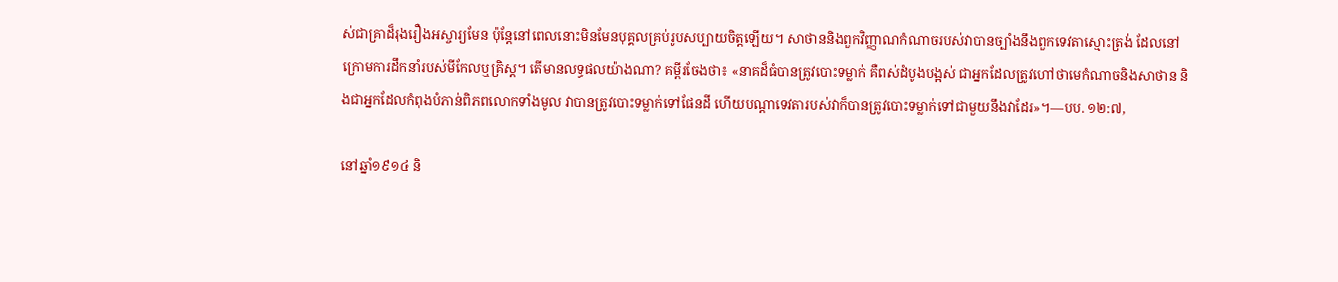ស់ជាគ្រាដ៏រុងរឿងអស្ចារ្យមែន ប៉ុន្តែនៅពេលនោះមិនមែនបុគ្គលគ្រប់រូបសប្បាយចិត្តឡើយ។ សាថាននិងពួកវិញ្ញាណកំណាចរបស់វាបានច្បាំងនឹងពួកទេវតាស្មោះត្រង់ ដែលនៅក្រោមការដឹកនាំរបស់មីកែលឬគ្រិស្ត។ តើមានលទ្ធផលយ៉ាងណា? គម្ពីរចែងថា៖ «នាគដ៏ធំបានត្រូវបោះទម្លាក់ គឺពស់ដំបូងបង្អស់ ជាអ្នកដែលត្រូវហៅថាមេកំណាចនិងសាថាន និងជាអ្នកដែលកំពុងបំភាន់ពិភពលោកទាំងមូល វាបានត្រូវបោះទម្លាក់ទៅផែនដី ហើយបណ្ដាទេវតារបស់វាក៏បានត្រូវបោះទម្លាក់ទៅជាមួយនឹងវាដែរ»។—បប. ១២:៧,

នៅឆ្នាំ១៩១៤ និ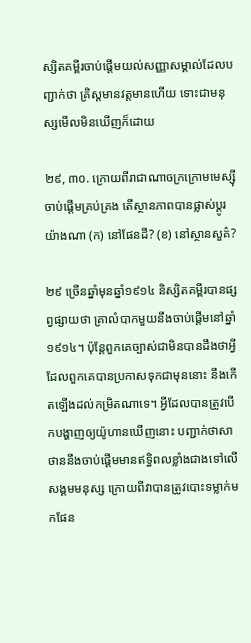ស្សិតគម្ពីរចាប់ផ្ដើមយល់សញ្ញាសម្គាល់ដែលបញ្ជាក់ថា គ្រិស្តមានវត្តមានហើយ ទោះជាមនុស្សមើលមិនឃើញក៏ដោយ

២៩, ៣០. ក្រោយពីរាជាណាចក្រក្រោមមេស្ស៊ីចាប់ផ្ដើមគ្រប់គ្រង តើស្ថានភាពបានផ្លាស់ប្ដូរយ៉ាងណា (ក) នៅផែនដី? (ខ) នៅស្ថានសួគ៌?

២៩ ច្រើនឆ្នាំមុនឆ្នាំ១៩១៤ និស្សិតគម្ពីរបានផ្សព្វផ្សាយថា គ្រាលំបាកមួយនឹងចាប់ផ្ដើមនៅឆ្នាំ១៩១៤។ ប៉ុន្តែពួកគេច្បាស់ជាមិនបានដឹងថាអ្វីដែលពួកគេបានប្រកាសទុកជាមុននោះ នឹងកើតឡើងដល់កម្រិតណាទេ។ អ្វីដែលបានត្រូវបើកបង្ហាញឲ្យយ៉ូហានឃើញនោះ បញ្ជាក់ថាសាថាននឹងចាប់ផ្ដើមមានឥទ្ធិពលខ្លាំងជាងទៅលើសង្គមមនុស្ស ក្រោយពីវាបានត្រូវបោះទម្លាក់មកផែន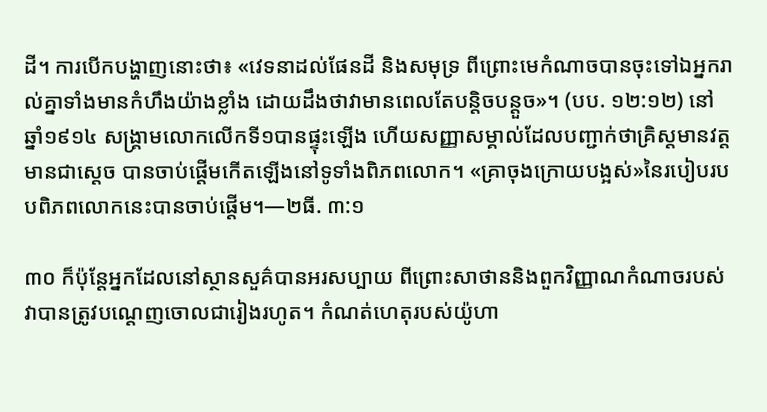ដី។ ការបើកបង្ហាញនោះថា៖ «វេទនាដល់ផែនដី និងសមុទ្រ ពីព្រោះមេកំណាចបានចុះទៅឯអ្នករាល់គ្នាទាំងមានកំហឹងយ៉ាងខ្លាំង ដោយដឹងថាវាមានពេលតែបន្ដិចបន្តួច»។ (បប. ១២:១២) នៅឆ្នាំ១៩១៤ សង្គ្រាមលោកលើកទី១បានផ្ទុះឡើង ហើយសញ្ញាសម្គាល់ដែលបញ្ជាក់ថាគ្រិស្តមានវត្តមានជាស្តេច បានចាប់ផ្ដើមកើតឡើងនៅទូទាំងពិភពលោក។ «គ្រាចុងក្រោយបង្អស់»នៃរបៀបរបបពិភពលោកនេះបានចាប់ផ្ដើម។—២ធី. ៣:១

៣០ ក៏ប៉ុន្តែអ្នកដែលនៅស្ថានសួគ៌បានអរសប្បាយ ពីព្រោះសាថាននិងពួកវិញ្ញាណកំណាចរបស់វាបានត្រូវបណ្ដេញចោលជារៀងរហូត។ កំណត់ហេតុរបស់យ៉ូហា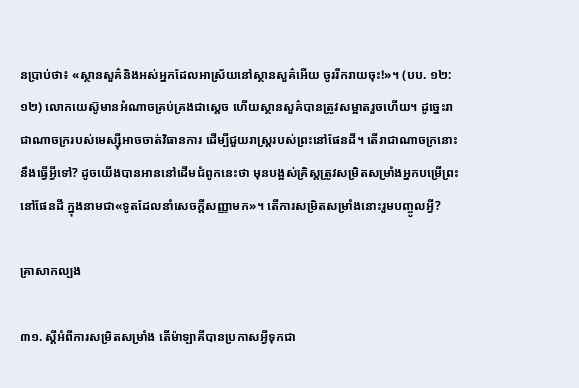នប្រាប់ថា៖ «ស្ថានសួគ៌និងអស់អ្នកដែលអាស្រ័យនៅស្ថានសួគ៌អើយ ចូររីករាយចុះ!»។ (បប. ១២:១២) លោកយេស៊ូមានអំណាចគ្រប់គ្រងជាស្តេច ហើយស្ថានសួគ៌បានត្រូវសម្អាតរួចហើយ។ ដូច្នេះរាជាណាចក្ររបស់មេស្ស៊ីអាចចាត់វិធានការ ដើម្បីជួយរាស្ត្ររបស់ព្រះនៅផែនដី។ តើរាជាណាចក្រនោះនឹងធ្វើអ្វីទៅ? ដូចយើងបានអាននៅដើមជំពូកនេះថា មុនបង្អស់គ្រិស្តត្រូវសម្រិតសម្រាំងអ្នកបម្រើព្រះនៅផែនដី ក្នុងនាមជា«ទូតដែលនាំសេចក្ដីសញ្ញាមក»។ តើការសម្រិតសម្រាំងនោះរួមបញ្ចូលអ្វី?

គ្រាសាកល្បង

៣១. ស្តីអំពីការសម្រិតសម្រាំង តើម៉ាឡាគីបានប្រកាសអ្វីទុកជា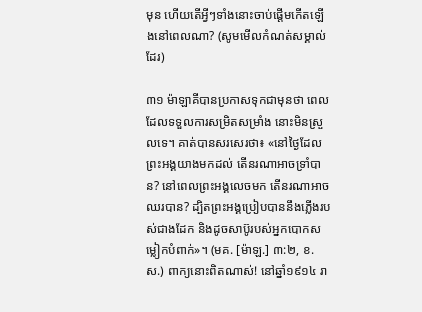មុន ហើយតើអ្វីៗទាំងនោះចាប់ផ្ដើមកើតឡើងនៅពេលណា? (សូមមើលកំណត់សម្គាល់ដែរ)

៣១ ម៉ាឡាគីបានប្រកាសទុកជាមុនថា ពេលដែលទទួលការសម្រិតសម្រាំង នោះមិនស្រួលទេ។ គាត់បានសរសេរថា៖ «នៅថ្ងៃដែលព្រះអង្គយាងមកដល់ តើនរណាអាចទ្រាំបាន? នៅពេលព្រះអង្គលេចមក តើនរណាអាចឈរបាន? ដ្បិតព្រះអង្គប្រៀបបាននឹងភ្លើងរបស់ជាងដែក និងដូចសាប៊ូរបស់អ្នកបោកសម្លៀកបំពាក់»។ (មគ. [ម៉ាឡ.] ៣:២, ខ.ស.) ពាក្យនោះពិតណាស់! នៅឆ្នាំ១៩១៤ រា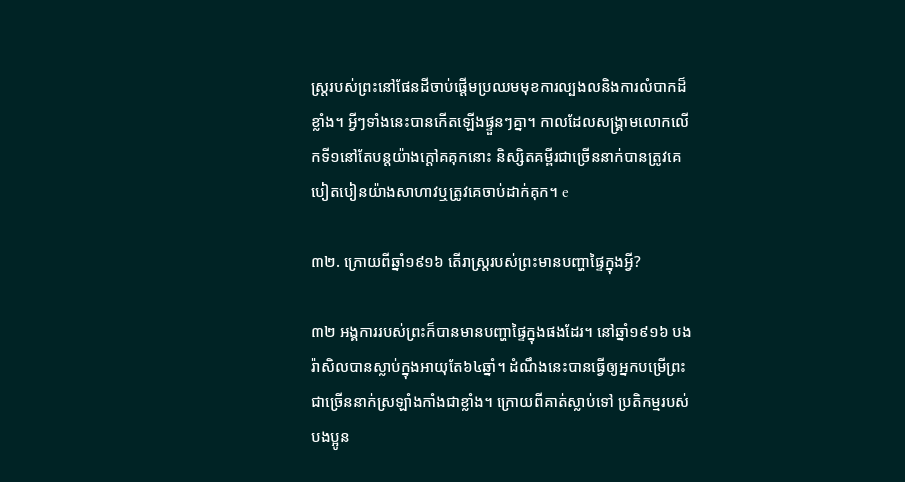ស្ត្ររបស់ព្រះនៅផែនដីចាប់ផ្ដើមប្រឈមមុខការល្បងលនិងការលំបាកដ៏ខ្លាំង។ អ្វីៗទាំងនេះបានកើតឡើងផ្ទួនៗគ្នា។ កាលដែលសង្គ្រាមលោកលើកទី១នៅតែបន្តយ៉ាងក្ដៅគគុកនោះ និស្សិតគម្ពីរជាច្រើននាក់បានត្រូវគេបៀតបៀនយ៉ាងសាហាវឬត្រូវគេចាប់ដាក់គុក។ e

៣២. ក្រោយពីឆ្នាំ១៩១៦ តើរាស្ត្ររបស់ព្រះមានបញ្ហាផ្ទៃក្នុងអ្វី?

៣២ អង្គការរបស់ព្រះក៏បានមានបញ្ហាផ្ទៃក្នុងផងដែរ។ នៅឆ្នាំ១៩១៦ បងរ៉ាសិលបានស្លាប់ក្នុងអាយុតែ៦៤ឆ្នាំ។ ដំណឹងនេះបានធ្វើឲ្យអ្នកបម្រើព្រះជាច្រើននាក់ស្រឡាំងកាំងជាខ្លាំង។ ក្រោយពីគាត់ស្លាប់ទៅ ប្រតិកម្មរបស់បងប្អូន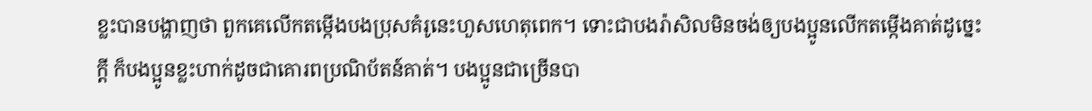ខ្លះបានបង្ហាញថា ពួកគេលើកតម្កើងបងប្រុសគំរូនេះហួសហេតុពេក។ ទោះជាបងរ៉ាសិលមិនចង់ឲ្យបងប្អូនលើកតម្កើងគាត់ដូច្នេះក្ដី ក៏បងប្អូនខ្លះហាក់ដូចជាគោរពប្រណិប័តន៍គាត់។ បងប្អូនជាច្រើនបា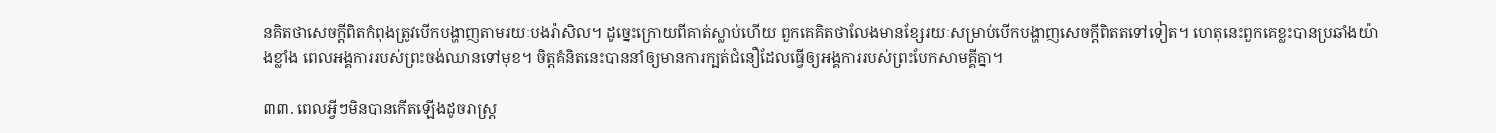នគិតថាសេចក្ដីពិតកំពុងត្រូវបើកបង្ហាញតាមរយៈបងរ៉ាសិល។ ដូច្នេះក្រោយពីគាត់ស្លាប់ហើយ ពួកគេគិតថាលែងមានខ្សែរយៈសម្រាប់បើកបង្ហាញសេចក្ដីពិតតទៅទៀត។ ហេតុនេះពួកគេខ្លះបានប្រឆាំងយ៉ាងខ្លាំង ពេលអង្គការរបស់ព្រះចង់ឈានទៅមុខ។ ចិត្តគំនិតនេះបាននាំឲ្យមានការក្បត់ជំនឿដែលធ្វើឲ្យអង្គការរបស់ព្រះបែកសាមគ្គីគ្នា។

៣៣. ពេលអ្វីៗមិនបានកើតឡើងដូចរាស្ត្រ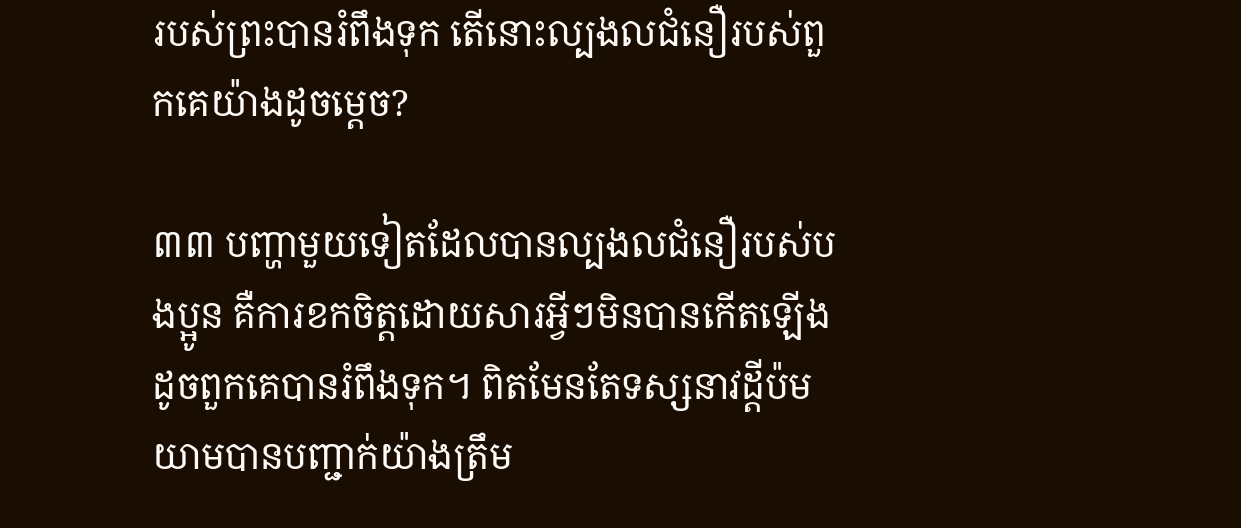របស់ព្រះបានរំពឹងទុក តើនោះល្បងលជំនឿរបស់ពួកគេយ៉ាងដូចម្ដេច?

៣៣ បញ្ហាមួយទៀតដែលបានល្បងលជំនឿរបស់បងប្អូន គឺការខកចិត្តដោយសារអ្វីៗមិនបានកើតឡើងដូចពួកគេបានរំពឹងទុក។ ពិតមែនតែទស្សនាវដ្ដីប៉មយាមបានបញ្ជាក់យ៉ាងត្រឹម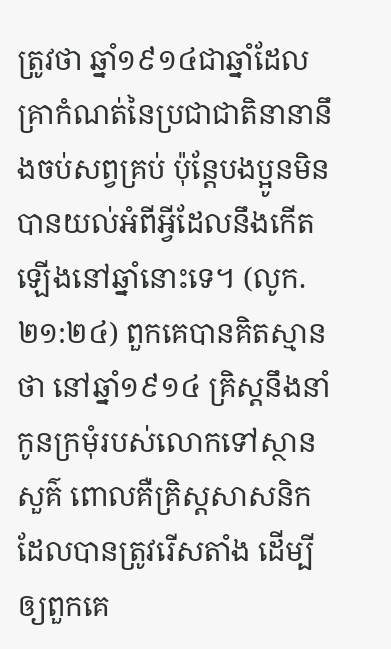ត្រូវថា ឆ្នាំ១៩១៤ជាឆ្នាំដែលគ្រាកំណត់នៃប្រជាជាតិនានានឹងចប់សព្វគ្រប់ ប៉ុន្តែបងប្អូនមិនបានយល់អំពីអ្វីដែលនឹងកើតឡើងនៅឆ្នាំនោះទេ។ (លូក. ២១:២៤) ពួកគេបានគិតស្មានថា នៅឆ្នាំ១៩១៤ គ្រិស្តនឹងនាំកូនក្រមុំរបស់លោកទៅស្ថានសួគ៌ ពោលគឺគ្រិស្តសាសនិកដែលបានត្រូវរើសតាំង ដើម្បីឲ្យពួកគេ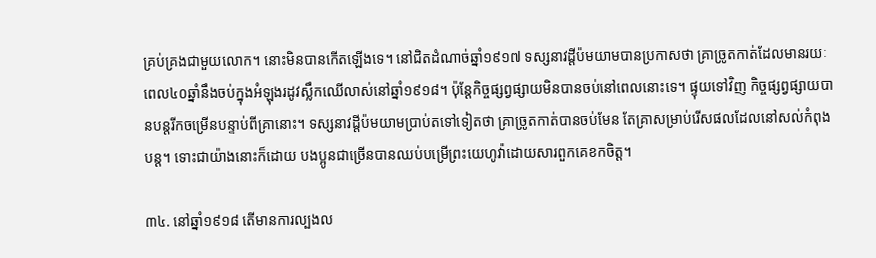គ្រប់គ្រងជាមួយលោក។ នោះមិនបានកើតឡើងទេ។ នៅជិតដំណាច់ឆ្នាំ១៩១៧ ទស្សនាវដ្ដីប៉មយាមបានប្រកាសថា គ្រាច្រូតកាត់ដែលមានរយៈពេល៤០ឆ្នាំនឹងចប់ក្នុងអំឡុងរដូវស្លឹកឈើលាស់នៅឆ្នាំ១៩១៨។ ប៉ុន្តែកិច្ចផ្សព្វផ្សាយមិនបានចប់នៅពេលនោះទេ។ ផ្ទុយទៅវិញ កិច្ចផ្សព្វផ្សាយបានបន្តរីកចម្រើនបន្ទាប់ពីគ្រានោះ។ ទស្សនាវដ្ដីប៉មយាមប្រាប់តទៅទៀតថា គ្រាច្រូតកាត់បានចប់មែន តែគ្រាសម្រាប់រើសផលដែលនៅសល់កំពុងបន្ត។ ទោះជាយ៉ាងនោះក៏ដោយ បងប្អូនជាច្រើនបានឈប់បម្រើព្រះយេហូវ៉ាដោយសារពួកគេខកចិត្ត។

៣៤. នៅឆ្នាំ១៩១៨ តើមានការល្បងល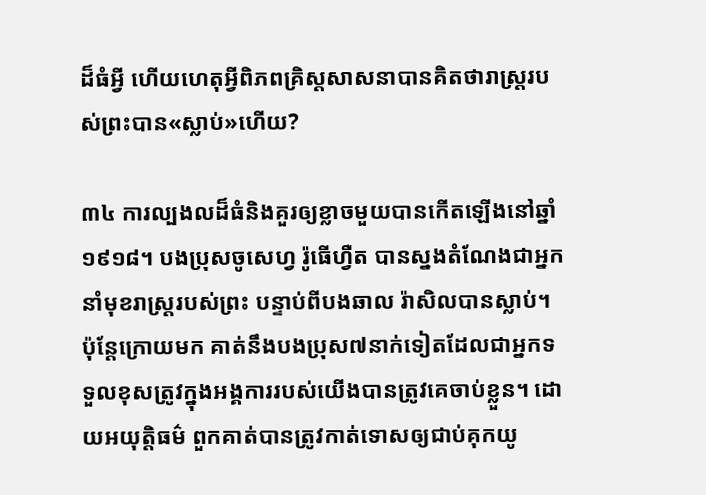ដ៏ធំអ្វី ហើយហេតុអ្វីពិភពគ្រិស្តសាសនាបានគិតថារាស្ត្ររបស់ព្រះបាន«ស្លាប់»ហើយ?

៣៤ ការល្បងលដ៏ធំនិងគួរឲ្យខ្លាចមួយបានកើតឡើងនៅឆ្នាំ១៩១៨។ បងប្រុសចូសេហ្វ រ៉ូធើហ្វឺត បានស្នងតំណែងជាអ្នកនាំមុខរាស្ត្ររបស់ព្រះ បន្ទាប់ពីបងឆាល រ៉ាសិលបានស្លាប់។ ប៉ុន្តែក្រោយមក គាត់នឹងបងប្រុស៧នាក់ទៀតដែលជាអ្នកទទួលខុសត្រូវក្នុងអង្គការរបស់យើងបានត្រូវគេចាប់ខ្លួន។ ដោយអយុត្ដិធម៌ ពួកគាត់បានត្រូវកាត់ទោសឲ្យជាប់គុកយូ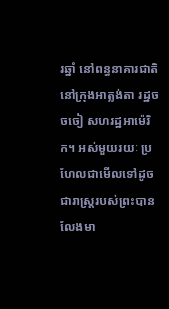រឆ្នាំ នៅពន្ធនាគារជាតិ នៅក្រុងអាត្លង់តា រដ្ឋចចចៀ សហរដ្ឋអាម៉េរិក។ អស់មួយរយៈ ប្រហែលជាមើលទៅដូចជារាស្ត្ររបស់ព្រះបានលែងមា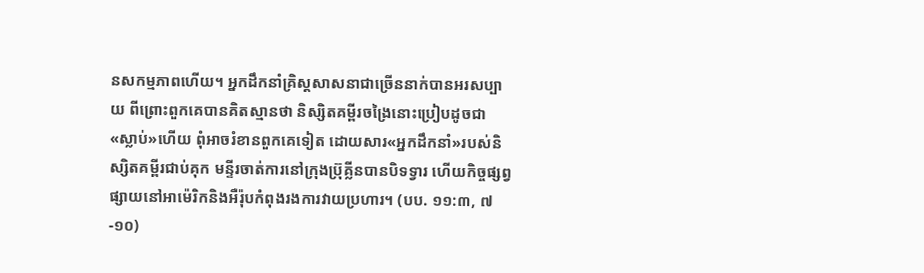នសកម្មភាពហើយ។ អ្នកដឹកនាំគ្រិស្តសាសនាជាច្រើននាក់បានអរសប្បាយ ពីព្រោះពួកគេបានគិតស្មានថា និស្សិតគម្ពីរចង្រៃនោះប្រៀបដូចជា«ស្លាប់»ហើយ ពុំអាចរំខានពួកគេទៀត ដោយសារ«អ្នកដឹកនាំ»របស់និស្សិតគម្ពីរជាប់គុក មន្ទីរចាត់ការនៅក្រុងប៊្រុគ្លីនបានបិទទ្វារ ហើយកិច្ចផ្សព្វផ្សាយនៅអាម៉េរិកនិងអឺរ៉ុបកំពុងរងការវាយប្រហារ។ (បប. ១១:៣, ៧-១០)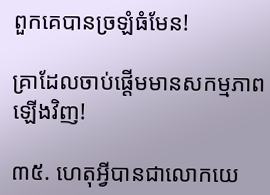ពួកគេបានច្រឡំធំមែន!

គ្រាដែលចាប់ផ្ដើមមានសកម្មភាពឡើងវិញ!

៣៥. ហេតុអ្វីបានជាលោកយេ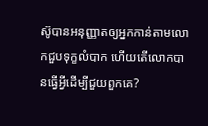ស៊ូបានអនុញ្ញាតឲ្យអ្នកកាន់តាមលោកជួបទុក្ខលំបាក ហើយតើលោកបានធ្វើអ្វីដើម្បីជួយពួកគេ?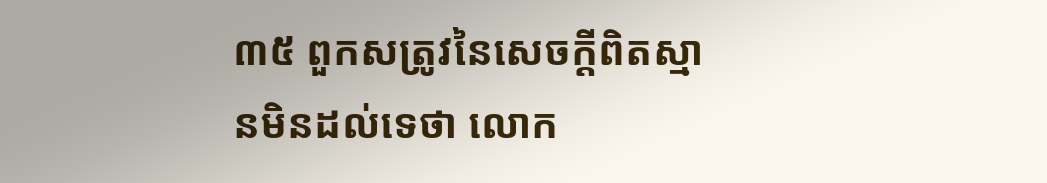៣៥ ពួកសត្រូវនៃសេចក្ដីពិតស្មានមិនដល់ទេថា លោក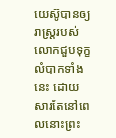យេស៊ូបានឲ្យរាស្ត្ររបស់លោកជួបទុក្ខលំបាកទាំងនេះ ដោយសារតែនៅពេលនោះព្រះ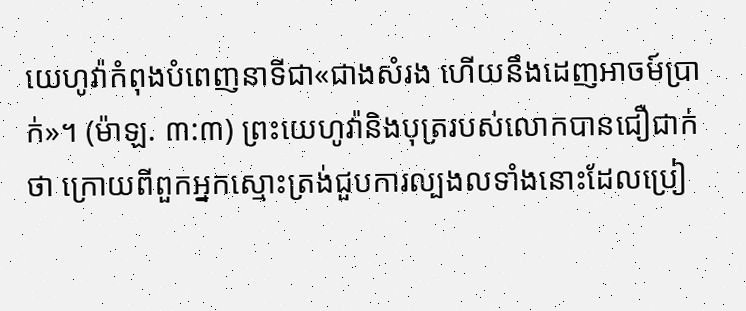យេហូវ៉ាកំពុងបំពេញនាទីជា«ជាងសំរង ហើយនឹងដេញអាចម៍ប្រាក់»។ (ម៉ាឡ. ៣:៣) ព្រះយេហូវ៉ានិងបុត្ររបស់លោកបានជឿជាក់ថា ក្រោយពីពួកអ្នកស្មោះត្រង់ជួបការល្បងលទាំងនោះដែលប្រៀ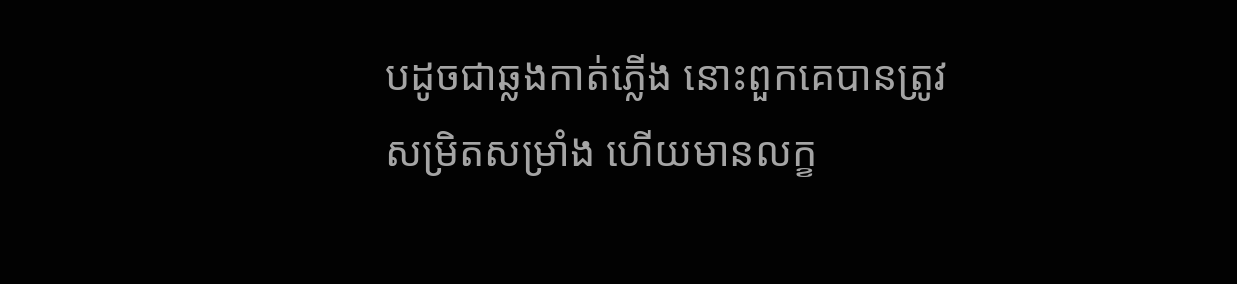បដូចជាឆ្លងកាត់ភ្លើង នោះពួកគេបានត្រូវសម្រិតសម្រាំង ហើយមានលក្ខ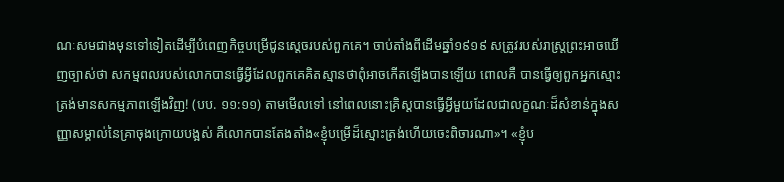ណៈសមជាងមុនទៅទៀតដើម្បីបំពេញកិច្ចបម្រើជូនស្តេចរបស់ពួកគេ។ ចាប់តាំងពីដើមឆ្នាំ១៩១៩ សត្រូវរបស់រាស្ត្រព្រះអាចឃើញច្បាស់ថា សកម្មពលរបស់លោកបានធ្វើអ្វីដែលពួកគេគិតស្មានថាពុំអាចកើតឡើងបានឡើយ ពោលគឺ បានធ្វើឲ្យពួកអ្នកស្មោះត្រង់មានសកម្មភាពឡើងវិញ! (បប. ១១:១១) តាមមើលទៅ នៅពេលនោះគ្រិស្តបានធ្វើអ្វីមួយដែលជាលក្ខណៈដ៏សំខាន់ក្នុងសញ្ញាសម្គាល់នៃគ្រាចុងក្រោយបង្អស់ គឺលោកបានតែងតាំង«ខ្ញុំបម្រើដ៏ស្មោះត្រង់ហើយចេះពិចារណា»។ «ខ្ញុំប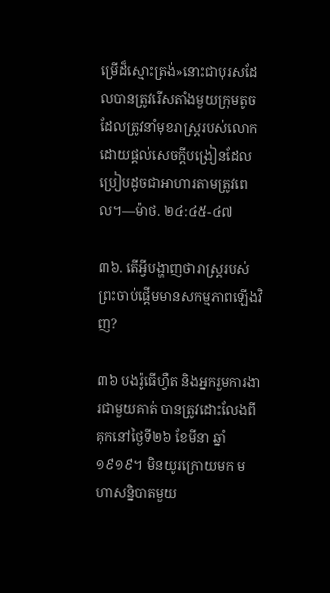ម្រើដ៏ស្មោះត្រង់»នោះជាបុរសដែលបានត្រូវរើសតាំងមួយក្រុមតូច ដែលត្រូវនាំមុខរាស្ត្ររបស់លោក ដោយផ្ដល់សេចក្ដីបង្រៀនដែលប្រៀបដូចជាអាហារតាមត្រូវពេល។—ម៉ាថ. ២៤:៤៥-៤៧

៣៦. តើអ្វីបង្ហាញថារាស្ត្ររបស់ព្រះចាប់ផ្ដើមមានសកម្មភាពឡើងវិញ?

៣៦ បងរ៉ូធើហ្វឺត និងអ្នករួមការងារជាមួយគាត់ បានត្រូវដោះលែងពីគុកនៅថ្ងៃទី២៦ ខែមីនា ឆ្នាំ១៩១៩។ មិនយូរក្រោយមក មហាសន្និបាតមួយ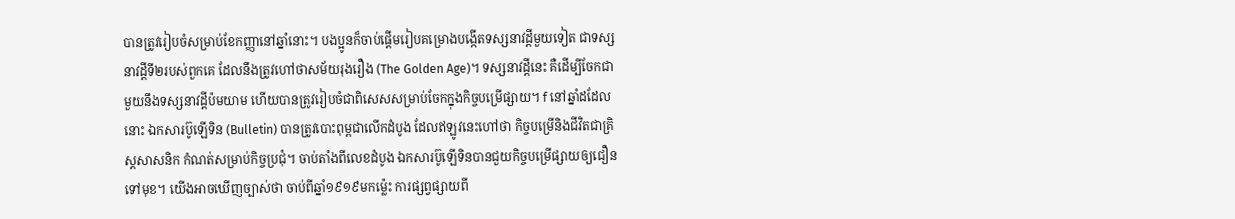បានត្រូវរៀបចំសម្រាប់ខែកញ្ញានៅឆ្នាំនោះ។ បងប្អូនក៏ចាប់ផ្ដើមរៀបគម្រោងបង្កើតទស្សនាវដ្ដីមួយទៀត ជាទស្សនាវដ្ដីទី២របស់ពួកគេ ដែលនឹងត្រូវហៅថាសម័យរុងរឿង (The Golden Age)។ ទស្សនាវដ្ដីនេះ គឺដើម្បីចែកជាមួយនឹងទស្សនាវដ្ដីប៉មយាម ហើយបានត្រូវរៀបចំជាពិសេសសម្រាប់ចែកក្នុងកិច្ចបម្រើផ្សាយ។ f នៅឆ្នាំដដែលនោះ ឯកសារប៊ូឡើទិន (Bulletin) បានត្រូវបោះពុម្ពជាលើកដំបូង ដែលឥឡូវនេះហៅថា កិច្ចបម្រើនិងជីវិតជាគ្រិស្តសាសនិក កំណត់សម្រាប់កិច្ចប្រជុំ។ ចាប់តាំងពីលេខដំបូង ឯកសារប៊ូឡើទិនបានជួយកិច្ចបម្រើផ្សាយឲ្យជឿនទៅមុខ។ យើងអាចឃើញច្បាស់ថា ចាប់ពីឆ្នាំ១៩១៩មកម្ល៉េះ ការផ្សព្វផ្សាយពី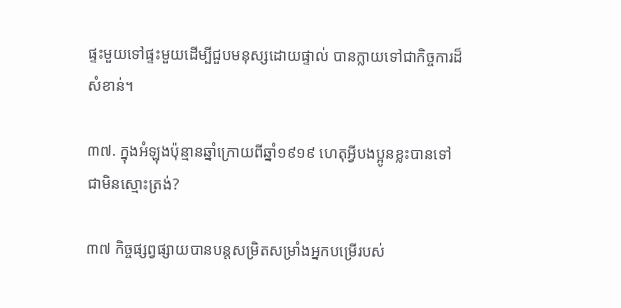ផ្ទះមួយទៅផ្ទះមួយដើម្បីជួបមនុស្សដោយផ្ទាល់ បានក្លាយទៅជាកិច្ចការដ៏សំខាន់។

៣៧. ក្នុងអំឡុងប៉ុន្មានឆ្នាំក្រោយពីឆ្នាំ១៩១៩ ហេតុអ្វីបងប្អូនខ្លះបានទៅជាមិនស្មោះត្រង់?

៣៧ កិច្ចផ្សព្វផ្សាយបានបន្តសម្រិតសម្រាំងអ្នកបម្រើរបស់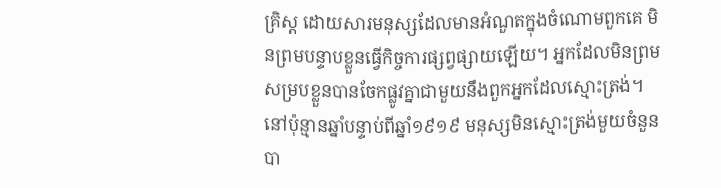គ្រិស្ត ដោយសារមនុស្សដែលមានអំណួតក្នុងចំណោមពួកគេ មិនព្រមបន្ទាបខ្លួនធ្វើកិច្ចការផ្សព្វផ្សាយឡើយ។ អ្នកដែលមិនព្រមសម្របខ្លួនបានចែកផ្លូវគ្នាជាមួយនឹងពួកអ្នកដែលស្មោះត្រង់។ នៅប៉ុន្មានឆ្នាំបន្ទាប់ពីឆ្នាំ១៩១៩ មនុស្សមិនស្មោះត្រង់មួយចំនួនបា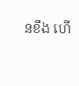នខឹង ហើ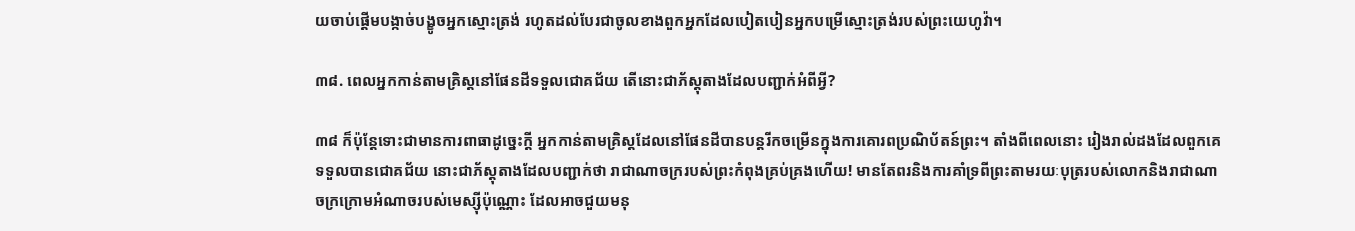យចាប់ផ្ដើមបង្កាច់បង្ខូចអ្នកស្មោះត្រង់ រហូតដល់បែរជាចូលខាងពួកអ្នកដែលបៀតបៀនអ្នកបម្រើស្មោះត្រង់របស់ព្រះយេហូវ៉ា។

៣៨. ពេលអ្នកកាន់តាមគ្រិស្តនៅផែនដីទទួលជោគជ័យ តើនោះជាភ័ស្តុតាងដែលបញ្ជាក់អំពីអ្វី?

៣៨ ក៏ប៉ុន្តែទោះជាមានការពាធាដូច្នេះក្ដី អ្នកកាន់តាមគ្រិស្តដែលនៅផែនដីបានបន្តរីកចម្រើនក្នុងការគោរពប្រណិប័តន៍ព្រះ។ តាំងពីពេលនោះ រៀងរាល់ដងដែលពួកគេទទួលបានជោគជ័យ នោះជាភ័ស្តុតាងដែលបញ្ជាក់ថា រាជាណាចក្ររបស់ព្រះកំពុងគ្រប់គ្រងហើយ! មានតែពរនិងការគាំទ្រពីព្រះតាមរយៈបុត្ររបស់លោកនិងរាជាណាចក្រក្រោមអំណាចរបស់មេស្ស៊ីប៉ុណ្ណោះ ដែលអាចជួយមនុ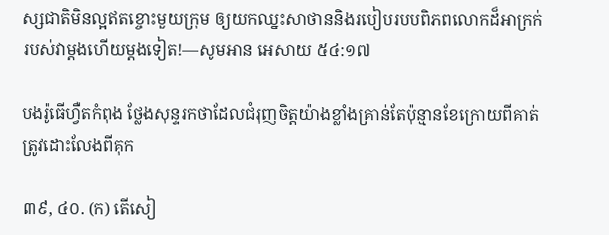ស្សជាតិមិនល្អឥតខ្ចោះមួយក្រុម ឲ្យយកឈ្នះសាថាននិងរបៀបរបបពិភពលោកដ៏អាក្រក់របស់វាម្ដងហើយម្ដងទៀត!—សូមអាន អេសាយ ៥៤:១៧

បងរ៉ូធើហ្វឺតកំពុង ថ្លែងសុន្ទរកថាដែលជំរុញចិត្តយ៉ាងខ្លាំងគ្រាន់តែប៉ុន្មានខែក្រោយពីគាត់ត្រូវដោះលែងពីគុក

៣៩, ៤០. (ក) តើសៀ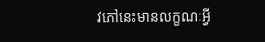វភៅនេះមានលក្ខណៈអ្វី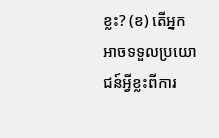ខ្លះ? (ខ) តើអ្នកអាចទទួលប្រយោជន៍អ្វីខ្លះពីការ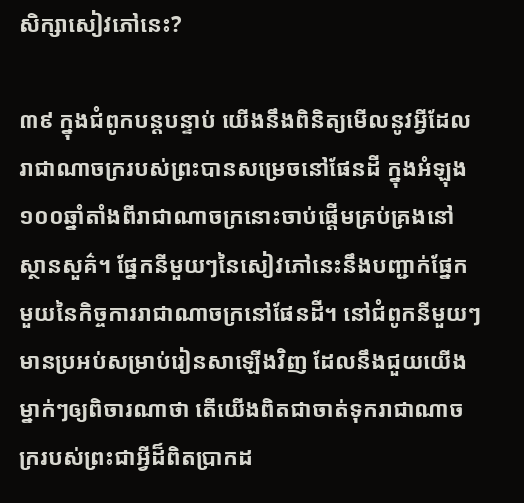សិក្សាសៀវភៅនេះ?

៣៩ ក្នុងជំពូកបន្តបន្ទាប់ យើងនឹងពិនិត្យមើលនូវអ្វីដែលរាជាណាចក្ររបស់ព្រះបានសម្រេចនៅផែនដី ក្នុងអំឡុង១០០ឆ្នាំតាំងពីរាជាណាចក្រនោះចាប់ផ្ដើមគ្រប់គ្រងនៅស្ថានសួគ៌។ ផ្នែកនីមួយៗនៃសៀវភៅនេះនឹងបញ្ជាក់ផ្នែកមួយនៃកិច្ចការរាជាណាចក្រនៅផែនដី។ នៅជំពូកនីមួយៗមានប្រអប់សម្រាប់រៀនសាឡើងវិញ ដែលនឹងជួយយើងម្នាក់ៗឲ្យពិចារណាថា តើយើងពិតជាចាត់ទុករាជាណាចក្ររបស់ព្រះជាអ្វីដ៏ពិតប្រាកដ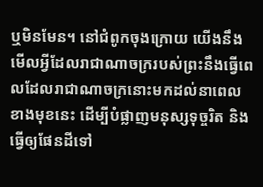ឬមិនមែន។ នៅជំពូកចុងក្រោយ យើងនឹងមើលអ្វីដែលរាជាណាចក្ររបស់ព្រះនឹងធ្វើពេលដែលរាជាណាចក្រនោះមកដល់នាពេលខាងមុខនេះ ដើម្បីបំផ្លាញមនុស្សទុច្ចរិត និងធ្វើឲ្យផែនដីទៅ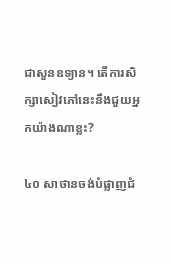ជាសួនឧទ្យាន។ តើការសិក្សាសៀវភៅនេះនឹងជួយអ្នកយ៉ាងណាខ្លះ?

៤០ សាថានចង់បំផ្លាញជំ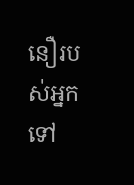នឿរបស់អ្នកទៅ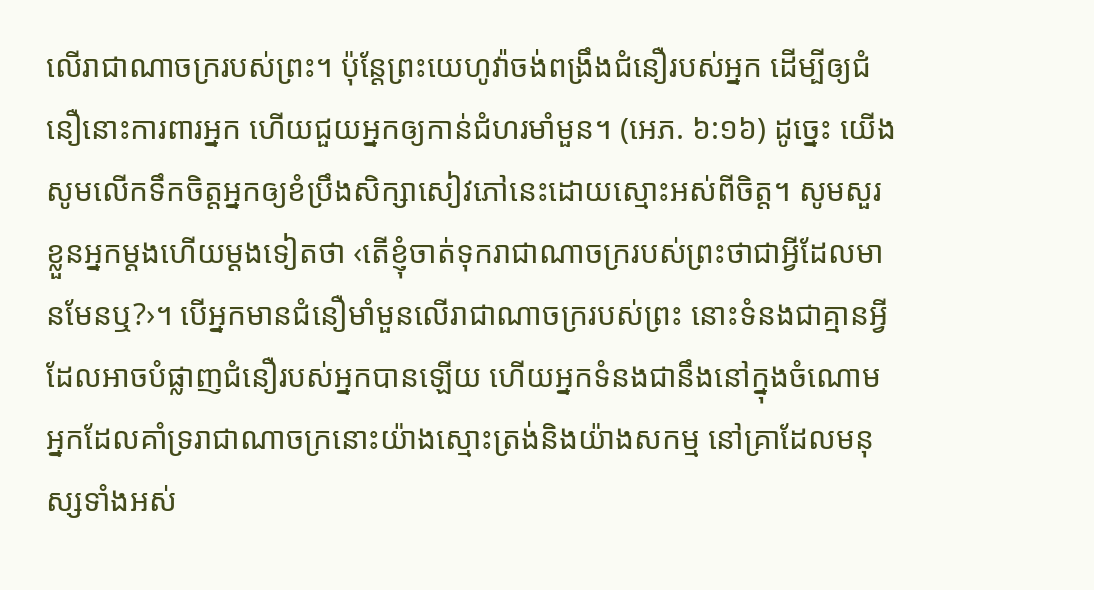លើរាជាណាចក្ររបស់ព្រះ។ ប៉ុន្តែព្រះយេហូវ៉ាចង់ពង្រឹងជំនឿរបស់អ្នក ដើម្បីឲ្យជំនឿនោះការពារអ្នក ហើយជួយអ្នកឲ្យកាន់ជំហរមាំមួន។ (អេភ. ៦:១៦) ដូច្នេះ យើងសូមលើកទឹកចិត្តអ្នកឲ្យខំប្រឹងសិក្សាសៀវភៅនេះដោយស្មោះអស់ពីចិត្ត។ សូមសួរខ្លួនអ្នកម្ដងហើយម្ដងទៀតថា ‹តើខ្ញុំចាត់ទុករាជាណាចក្ររបស់ព្រះថាជាអ្វីដែលមានមែនឬ?›។ បើអ្នកមានជំនឿមាំមួនលើរាជាណាចក្ររបស់ព្រះ នោះទំនងជាគ្មានអ្វីដែលអាចបំផ្លាញជំនឿរបស់អ្នកបានឡើយ ហើយអ្នកទំនងជានឹងនៅក្នុងចំណោមអ្នកដែលគាំទ្ររាជាណាចក្រនោះយ៉ាងស្មោះត្រង់និងយ៉ាងសកម្ម នៅគ្រាដែលមនុស្សទាំងអស់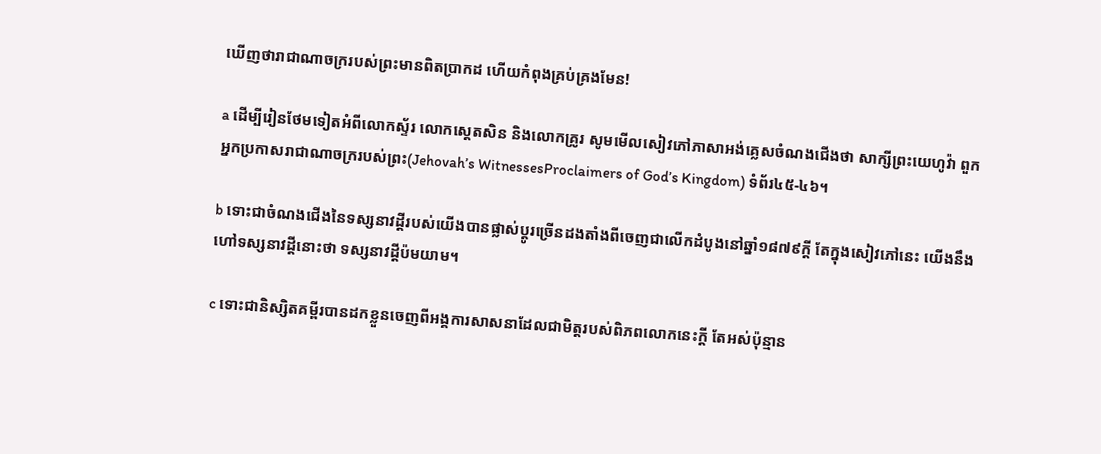ឃើញថារាជាណាចក្ររបស់ព្រះមានពិតប្រាកដ ហើយកំពុងគ្រប់គ្រងមែន!

a ដើម្បីរៀនថែមទៀតអំពីលោកស្ទ័រ លោកស្តេតសិន និងលោកគ្រូរ សូមមើលសៀវភៅភាសាអង់គ្លេសចំណងជើងថា សាក្សីព្រះយេហូវ៉ា ពួកអ្នកប្រកាសរាជាណាចក្ររបស់ព្រះ(Jehovah’s WitnessesProclaimers of God’s Kingdom) ទំព័រ៤៥-៤៦។

b ទោះជាចំណងជើងនៃទស្សនាវដ្ដីរបស់យើងបានផ្លាស់ប្ដូរច្រើនដងតាំងពីចេញជាលើកដំបូងនៅឆ្នាំ១៨៧៩ក្ដី តែក្នុងសៀវភៅនេះ យើងនឹងហៅទស្សនាវដ្ដីនោះថា ទស្សនាវដ្ដីប៉មយាម។

c ទោះជានិស្សិតគម្ពីរបានដកខ្លួនចេញពីអង្គការសាសនាដែលជាមិត្តរបស់ពិភពលោកនេះក្ដី តែអស់ប៉ុន្មាន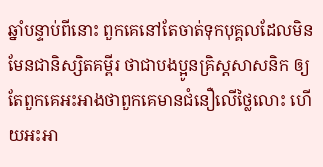ឆ្នាំបន្ទាប់ពីនោះ ពួកគេនៅតែចាត់ទុកបុគ្គលដែលមិនមែនជានិស្សិតគម្ពីរ ថាជាបងប្អូនគ្រិស្តសាសនិក ឲ្យតែពួកគេអះអាងថាពួកគេមានជំនឿលើថ្លៃលោះ ហើយអះអា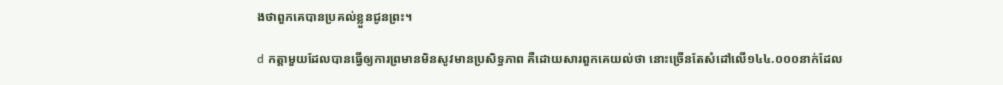ងថាពួកគេបានប្រគល់ខ្លួនជូនព្រះ។

d កត្ដាមួយដែលបានធ្វើឲ្យការព្រមានមិនសូវមានប្រសិទ្ធភាព គឺដោយសារពួកគេយល់ថា នោះច្រើនតែសំដៅលើ១៤៤.០០០នាក់ដែល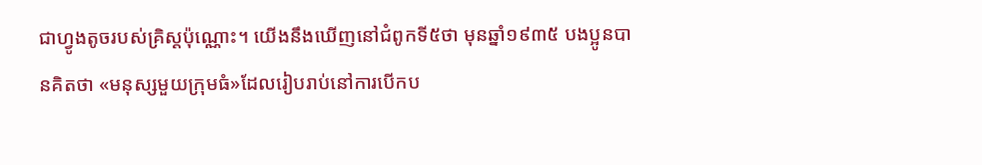ជាហ្វូងតូចរបស់គ្រិស្តប៉ុណ្ណោះ។ យើងនឹងឃើញនៅជំពូកទី៥ថា មុនឆ្នាំ១៩៣៥ បងប្អូនបានគិតថា «មនុស្សមួយក្រុមធំ»ដែលរៀបរាប់នៅការបើកប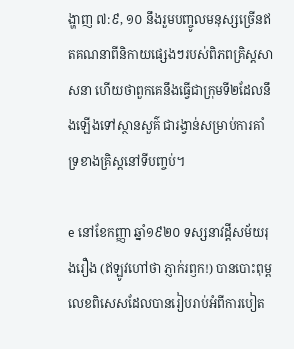ង្ហាញ ៧:៩, ១០ នឹងរួមបញ្ចូលមនុស្សច្រើនឥតគណនាពីនិកាយផ្សេងៗរបស់ពិភពគ្រិស្តសាសនា ហើយថាពួកគេនឹងធ្វើជាក្រុមទី២ដែលនឹងឡើងទៅស្ថានសួគ៌ ជារង្វាន់សម្រាប់ការគាំទ្រខាងគ្រិស្តនៅទីបញ្ចប់។

e នៅខែកញ្ញា ឆ្នាំ១៩២០ ទស្សនាវដ្ដីសម័យរុងរឿង (ឥឡូវហៅថា ភ្ញាក់រឭក!) បានបោះពុម្ពលេខពិសេសដែលបានរៀបរាប់អំពីការបៀត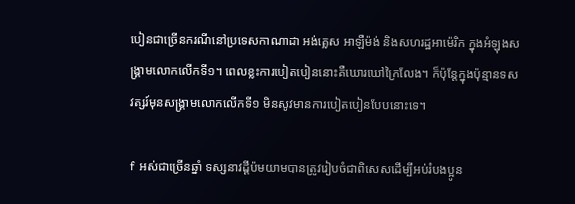បៀនជាច្រើនករណីនៅប្រទេសកាណាដា អង់គ្លេស អាឡឺម៉ង់ និងសហរដ្ឋអាម៉េរិក ក្នុងអំឡុងសង្គ្រាមលោកលើកទី១។ ពេលខ្លះការបៀតបៀននោះគឺឃោរឃៅក្រៃលែង។ ក៏ប៉ុន្តែក្នុងប៉ុន្មានទសវត្សរ៍មុនសង្គ្រាមលោកលើកទី១ មិនសូវមានការបៀតបៀនបែបនោះទេ។

f អស់ជាច្រើនឆ្នាំ ទស្សនាវដ្ដីប៉មយាមបានត្រូវរៀបចំជាពិសេសដើម្បីអប់រំបងប្អូន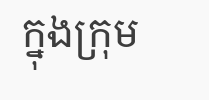ក្នុងក្រុម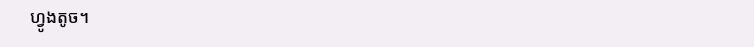ហ្វូងតូច។